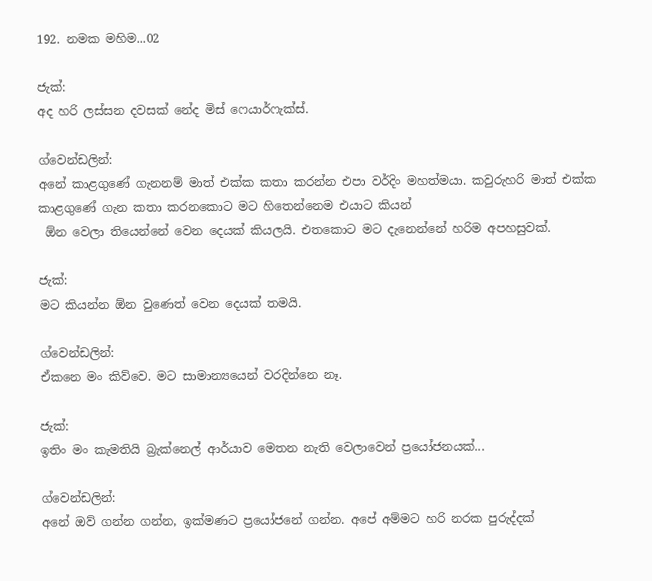192. නමක මහිම...02

ජැක්:
අද හරි ලස්සන දවසක් නේද මිස් ෆෙයාර්ෆැක්ස්.

ග්වෙන්ඩලින්:
අනේ කාළගුණේ ගැනනම් මාත් එක්ක කතා කරන්න එපා වර්දිං මහත්මයා. කවුරුහරි මාත් එක්ක කාළගුණේ ගැන කතා කරනකොට මට හිතෙන්නෙම එයාට කියන්
 ඕන වෙලා තියෙන්නේ වෙන දෙයක් කියලයි. එතකොට මට දැනෙන්නේ හරිම අපහසුවක්.

ජැක්:
මට කියන්න ඕන වුණෙත් වෙන දෙයක් තමයි.

ග්වෙන්ඩලින්:
ඒකනෙ මං කිව්වෙ. මට සාමාන්‍යයෙන් වරදින්නෙ නෑ.

ජැක්:
ඉතිං මං කැමතියි බ්‍රැක්නෙල් ආර්යාව මෙතන නැති වෙලාවෙන් ප්‍රයෝජනයක්...

ග්වෙන්ඩලින්:
අනේ ඔව් ගන්න ගන්න, ඉක්මණට ප්‍රයෝජනේ ගන්න. අපේ අම්මට හරි නරක පුරුද්දක්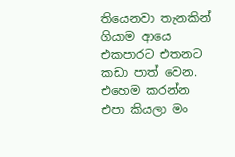තියෙනවා තැනකින් ගියාම ආයෙ එකපාරට එතනට කඩා පාත් වෙන. එහෙම කරන්න එපා කියලා මං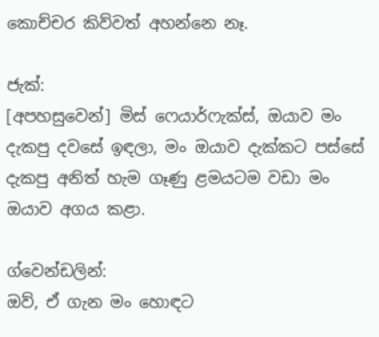කොච්චර කිව්වත් අහන්නෙ නෑ.

ජැක්:
[අපහසුවෙන්] මිස් ෆෙයාර්ෆැක්ස්, ඔයාව මං දැකපු දවසේ ඉඳලා, මං ඔයාව දැක්කට පස්සේ දැකපු අනිත් හැම ගෑණු ළමයටම වඩා මං ඔයාව අගය කළා.

ග්වෙන්ඩලින්:
ඔව්, ඒ ගැන මං හොඳට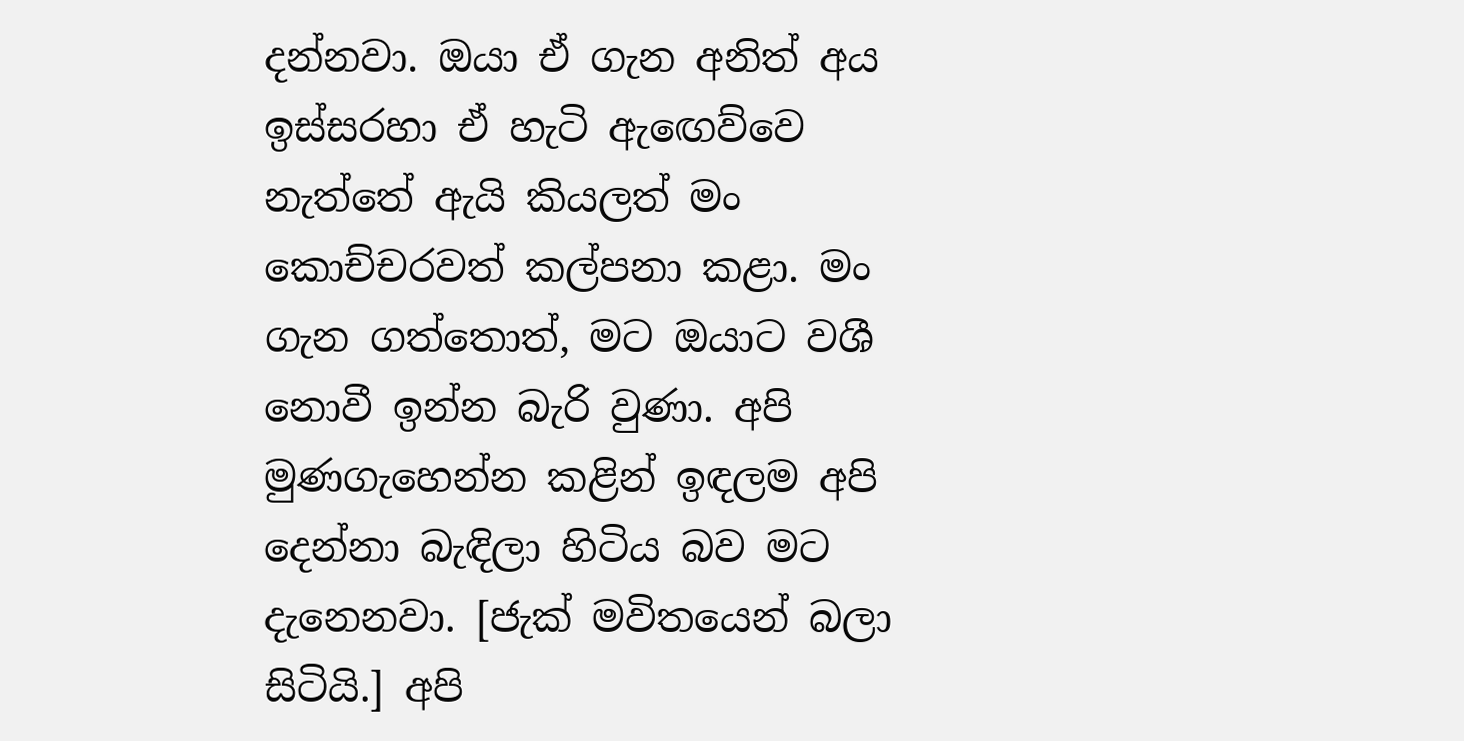දන්නවා. ඔයා ඒ ගැන අනිත් අය ඉස්සරහා ඒ හැටි ඇඟෙව්වෙ නැත්තේ ඇයි කියලත් මං කොච්චරවත් කල්පනා කළා. මං ගැන ගත්තොත්, මට ඔයාට වශී නොවී ඉන්න බැරි වුණා. අපි මුණගැහෙන්න කළින් ඉඳලම අපි දෙන්නා බැඳිලා හිටිය බව මට දැනෙනවා. [ජැක් මවිතයෙන් බලා සිටියි.] අපි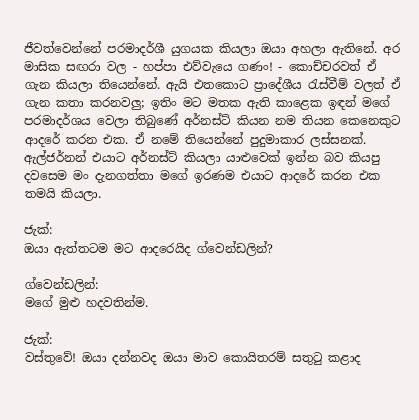ජීවත්වෙන්නේ පරමාදර්ශී යුගයක කියලා ඔයා අහලා ඇතිනේ. අර මාසික සඟරා වල - හප්පා එව්වැයෙ ගණං! - කොච්චරවත් ඒ ගැන කියලා තියෙන්නේ. ඇයි එතකොට ප්‍රාදේශීය රැස්වීම් වලත් ඒ ගැන කතා කරනවලු; ඉතිං මට මතක ඇති කාළෙක ඉඳන් මගේ පරමාදර්ශය වෙලා තිබුණේ අර්නස්ට් කියන නම තියන කෙනෙකුට ආදරේ කරන එක. ඒ නමේ තියෙන්නේ පුදුමාකාර ලස්සනක්. ඇල්ජර්නන් එයාට අර්නස්ට් කියලා යාළුවෙක් ඉන්න බව කියපු දවසෙම මං දැනගත්තා මගේ ඉරණම එයාට ආදරේ කරන එක තමයි කියලා.

ජැක්:
ඔයා ඇත්තටම මට ආදරෙයිද ග්වෙන්ඩලින්?

ග්වෙන්ඩලින්:
මගේ මුළු හදවතින්ම.

ජැක්:
වස්තුවේ! ඔයා දන්නවද ඔයා මාව කොයිතරම් සතුටු කළාද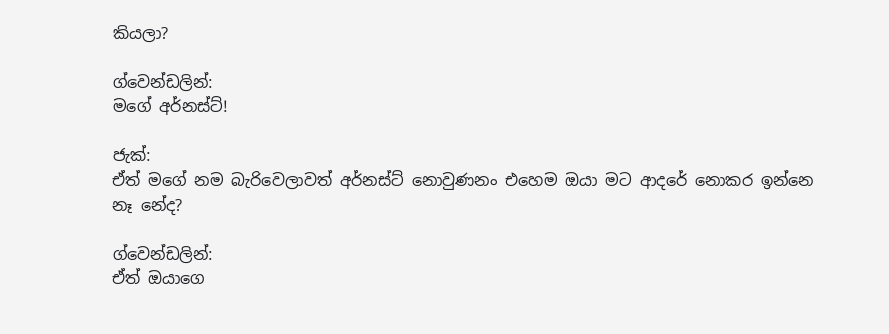කියලා?

ග්වෙන්ඩලින්:
මගේ අර්නස්ට්!

ජැක්:
ඒත් මගේ නම බැරිවෙලාවත් අර්නස්ට් නොවුණනං එහෙම ඔයා මට ආදරේ නොකර ඉන්නෙ නෑ නේද?

ග්වෙන්ඩලින්:
ඒත් ඔයාගෙ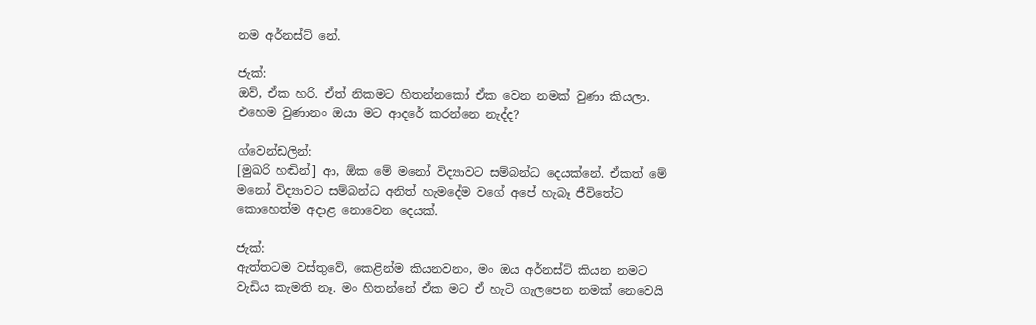නම අර්නස්ට් නේ.

ජැක්:
ඔව්, ඒක හරි. ඒත් නිකමට හිතන්නකෝ ඒක වෙන නමක් වුණා කියලා. එහෙම වුණානං ඔයා මට ආදරේ කරන්නෙ නැද්ද?

ග්වෙන්ඩලින්:
[මුඛරි හඬින්] ආ, ඕක මේ මනෝ විද්‍යාවට සම්බන්ධ දෙයක්නේ. ඒකත් මේ මනෝ විද්‍යාවට සම්බන්ධ අනිත් හැමදේම වගේ අපේ හැබෑ ජීවිතේට කොහෙත්ම අදාළ නොවෙන දෙයක්.

ජැක්:
ඇත්තටම වස්තුවේ, කෙළින්ම කියනවනං, මං ඔය අර්නස්ට් කියන නමට වැඩිය කැමති නෑ. මං හිතන්නේ ඒක මට ඒ හැටි ගැලපෙන නමක් නෙවෙයි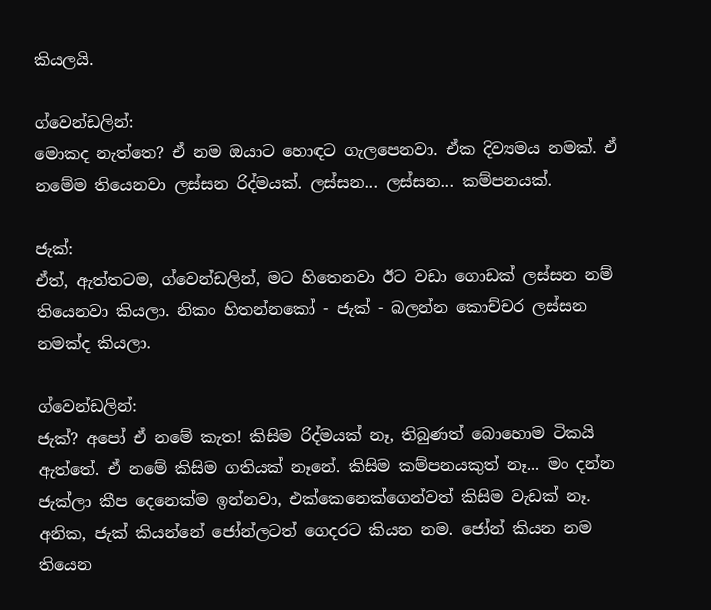කියලයි.

ග්වෙන්ඩලින්:
මොකද නැත්තෙ? ඒ නම ඔයාට හොඳට ගැලපෙනවා. ඒක දිව්‍යමය නමක්. ඒ නමේම තියෙනවා ලස්සන රිද්මයක්. ලස්සන... ලස්සන... කම්පනයක්.

ජැක්:
ඒත්, ඇත්තටම, ග්වෙන්ඩලින්, මට හිතෙනවා ඊට වඩා ගොඩක් ලස්සන නම් තියෙනවා කියලා. නිකං හිතන්නකෝ - ජැක් - බලන්න කොච්චර ලස්සන නමක්ද කියලා.

ග්වෙන්ඩලින්:
ජැක්? අපෝ ඒ නමේ කැත! කිසිම රිද්මයක් නෑ, තිබුණත් බොහොම ටිකයි ඇත්තේ. ඒ නමේ කිසිම ගතියක් නෑනේ. කිසිම කම්පනයකුත් නෑ... මං දන්න ජැක්ලා කීප දෙනෙක්ම ඉන්නවා, එක්කෙනෙක්ගෙන්වත් කිසිම වැඩක් නෑ. අනික, ජැක් කියන්නේ ජෝන්ලටත් ගෙදරට කියන නම. ජෝන් කියන නම තියෙන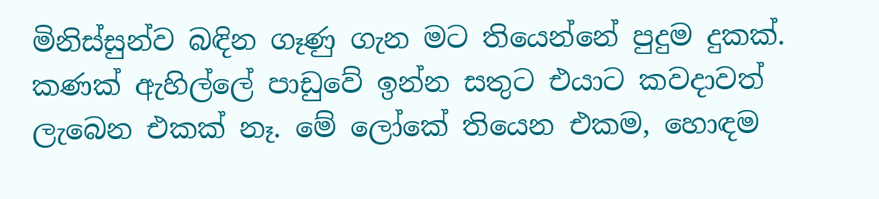මිනිස්සුන්ව බඳින ගෑණු ගැන මට තියෙන්නේ පුදුම දුකක්. කණක් ඇහිල්ලේ පාඩුවේ ඉන්න සතුට එයාට කවදාවත් ලැබෙන එකක් නෑ. මේ ලෝකේ තියෙන එකම, හොඳම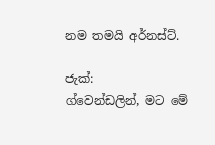නම තමයි අර්නස්ට්.

ජැක්:
ග්වෙන්ඩලින්, මට මේ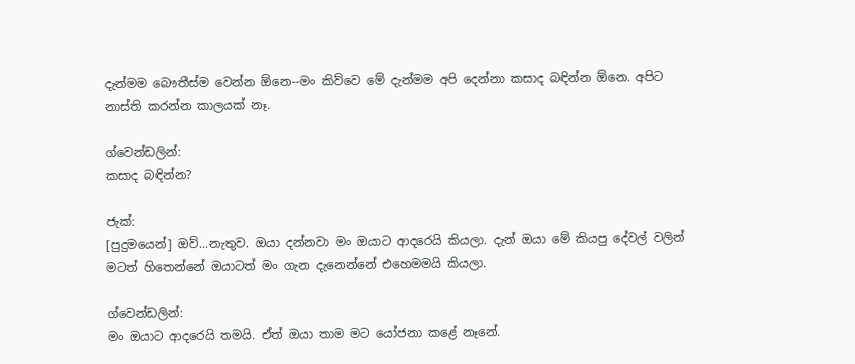දැන්මම බෞතීස්ම වෙන්න ඕනෙ--මං කිව්වෙ මේ දැන්මම අපි දෙන්නා කසාද බඳින්න ඕනෙ. අපිට නාස්ති කරන්න කාලයක් නෑ.

ග්වෙන්ඩලින්:
කසාද බඳින්න?

ජැක්:
[පුදුමයෙන්] ඔව්...නැතුව. ඔයා දන්නවා මං ඔයාට ආදරෙයි කියලා. දැන් ඔයා මේ කියපු දේවල් වලින් මටත් හිතෙන්නේ ඔයාටත් මං ගැන දැනෙන්නේ එහෙමමයි කියලා.

ග්වෙන්ඩලින්:
මං ඔයාට ආදරෙයි තමයි. ඒත් ඔයා තාම මට යෝජනා කළේ නෑනේ.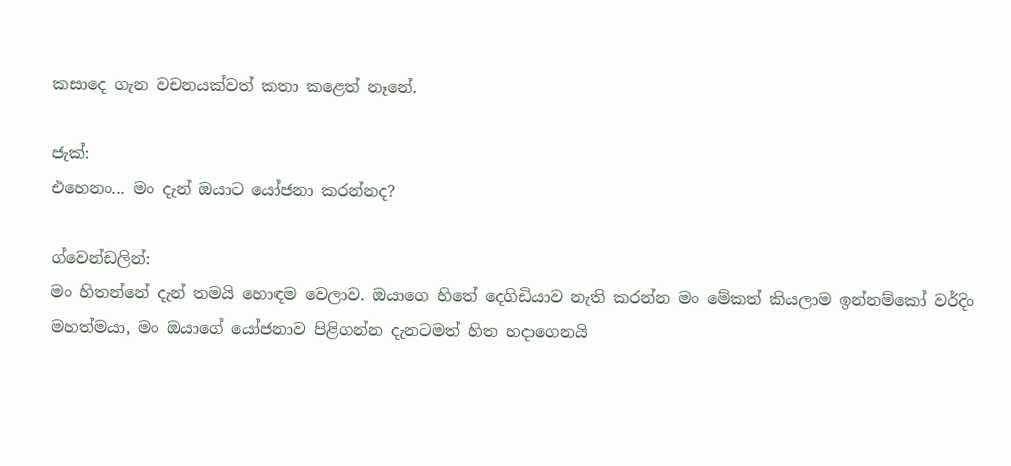කසාදෙ ගැන වචනයක්වත් කතා කළෙත් නෑනේ.

ජැක්:
එහෙනං... මං දැන් ඔයාට යෝජනා කරන්නද?

ග්වෙන්ඩලින්:
මං හිතන්නේ දැන් තමයි හොඳම වෙලාව. ඔයාගෙ හිතේ දෙගිඩියාව නැති කරන්න මං මේකත් කියලාම ඉන්නම්කෝ වර්දිං මහත්මයා, මං ඔයාගේ යෝජනාව පිළිගන්න දැනටමත් හිත හදාගෙනයි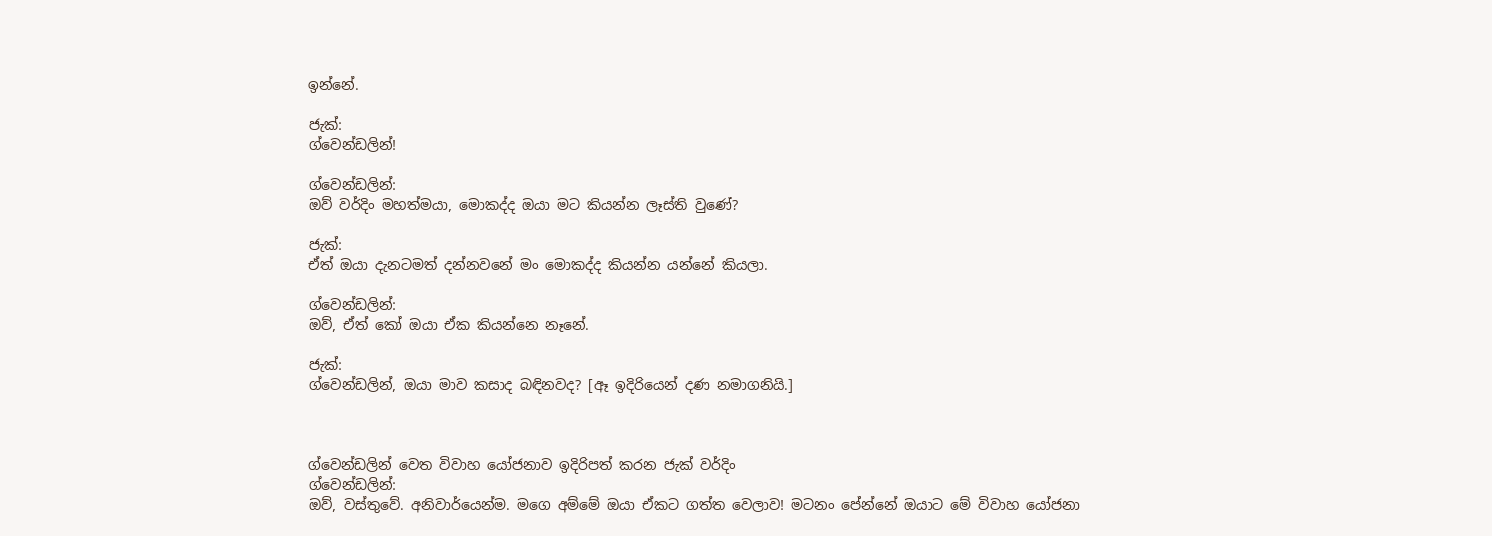ඉන්නේ.

ජැක්:
ග්වෙන්ඩලින්!

ග්වෙන්ඩලින්:
ඔව් වර්දිං මහත්මයා, මොකද්ද ඔයා මට කියන්න ලෑස්ති වුණේ?

ජැක්:
ඒත් ඔයා දැනටමත් දන්නවනේ මං මොකද්ද කියන්න යන්නේ කියලා.

ග්වෙන්ඩලින්:
ඔව්, ඒත් කෝ ඔයා ඒක කියන්නෙ නෑනේ.

ජැක්:
ග්වෙන්ඩලින්, ඔයා මාව කසාද බඳිනවද? [ඈ ඉදිරියෙන් දණ නමාගනියි.]



ග්වෙන්ඩලින් වෙත විවාහ යෝජනාව ඉදිරිපත් කරන ජැක් වර්දිං
ග්වෙන්ඩලින්:
ඔව්, වස්තුවේ. අනිවාර්යෙන්ම. මගෙ අම්මේ ඔයා ඒකට ගත්ත වෙලාව! මටනං පේන්නේ ඔයාට මේ විවාහ යෝජනා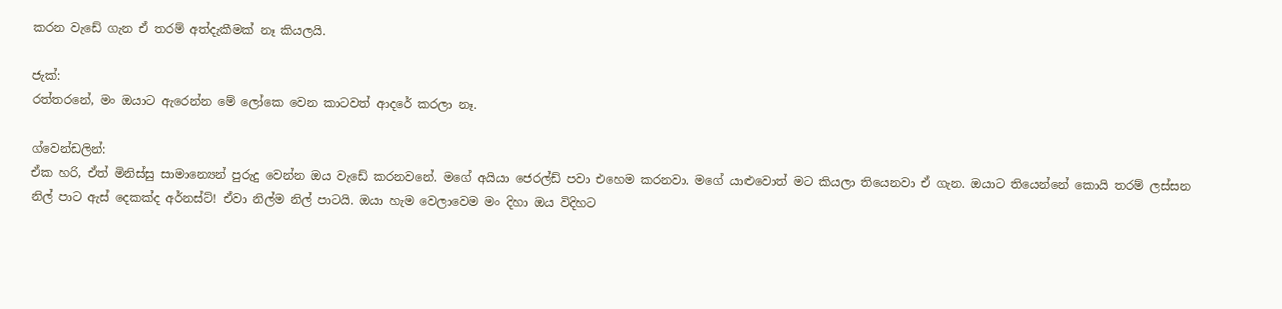කරන වැඩේ ගැන ඒ තරම් අත්දැකීමක් නෑ කියලයි.

ජැක්:
රත්තරනේ, මං ඔයාට ඇරෙන්න මේ ලෝකෙ වෙන කාටවත් ආදරේ කරලා නෑ.

ග්වෙන්ඩලින්:
ඒක හරි, ඒත් මිනිස්සු සාමාන්‍යෙන් පුරුදු වෙන්න ඔය වැඩේ කරනවනේ. මගේ අයියා ජෙරල්ඩ් පවා එහෙම කරනවා. මගේ යාළුවොත් මට කියලා තියෙනවා ඒ ගැන. ඔයාට තියෙන්නේ කොයි තරම් ලස්සන නිල් පාට ඇස් දෙකක්ද අර්නස්ට්! ඒවා නිල්ම නිල් පාටයි. ඔයා හැම වෙලාවෙම මං දිහා ඔය විදිහට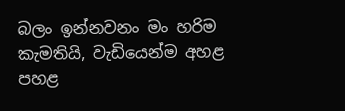බලං ඉන්නවනං මං හරිම කැමතියි, වැඩියෙන්ම අහළ පහළ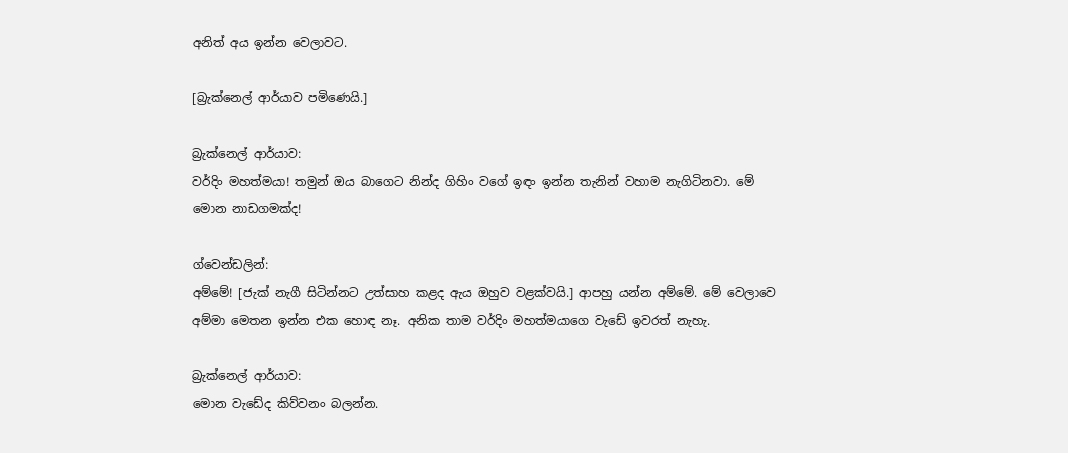අනිත් අය ඉන්න වෙලාවට.

[බ්‍රැක්නෙල් ආර්යාව පමිණෙයි.]

බ්‍රැක්නෙල් ආර්යාව:
වර්දිං මහත්මයා! තමුන් ඔය බාගෙට නින්ද ගිහිං වගේ ඉඳං ඉන්න තැනින් වහාම නැගිටිනවා. මේ මොන නාඩගමක්ද!

ග්වෙන්ඩලින්:
අම්මේ! [ජැක් නැගී සිටින්නට උත්සාහ කළද ඇය ඔහුව වළක්වයි.] ආපහු යන්න අම්මේ. මේ වෙලාවෙ අම්මා මෙතන ඉන්න එක හොඳ නෑ. අනික තාම වර්දිං මහත්මයාගෙ වැඩේ ඉවරත් නැහැ.

බ්‍රැක්නෙල් ආර්යාව:
මොන වැඩේද කිව්වනං බලන්න.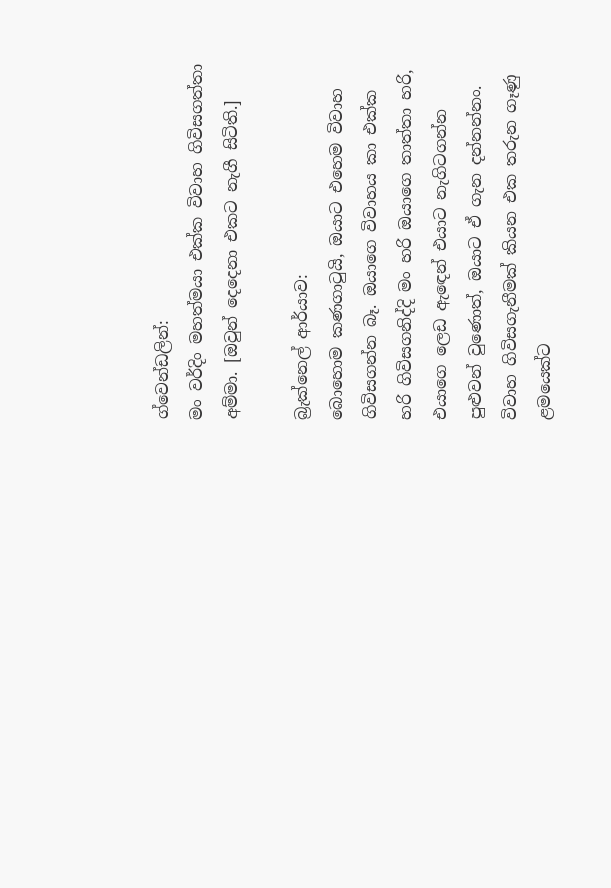ග්වෙන්ඩලින්:
මං වර්දිං මහත්මයා එක්ක විවාහ ගිවිසගත්තා අම්මා. [ඔවුන් දෙදෙනා එකට නැගී සිටිති.]

බ්‍රැක්නෙල් ආර්යාව:
බොහොම කණගාටුයි, ඔයාට එහෙම විවාහ ගිවිසගන්න බෑ. ඔයාගෙ විවාහය කා එක්ක හරි ගිවිසගනිද්දි මං හරි ඔයාගෙ තාත්තා හරි, එයාගෙ ලෙඩ ඇඳෙන් එයාට නැගිටගන්න පුළුවන් වුණොත්, ඔයාට ඒ ගැන දන්නන්නං. විවාහ ගිවිසගැනීමක් කියන එක තරුන ගෑණු ළමයෙක්ට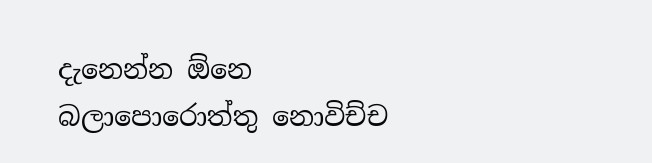දැනෙන්න ඕනෙ බලාපොරොත්තු නොවිච්ච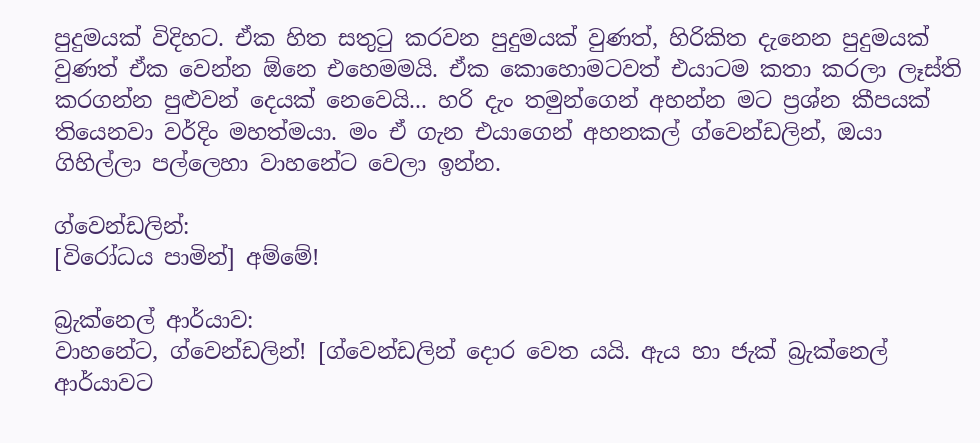පුදුමයක් විදිහට. ඒක හිත සතුටු කරවන පුදුමයක් වුණත්, හිරිකිත දැනෙන පුදුමයක් වුණත් ඒක වෙන්න ඕනෙ එහෙමමයි. ඒක කොහොමටවත් එයාටම කතා කරලා ලෑස්ති කරගන්න පුළුවන් දෙයක් නෙවෙයි... හරි දැං තමුන්ගෙන් අහන්න මට ප්‍රශ්න කීපයක් තියෙනවා වර්දිං මහත්මයා. මං ඒ ගැන එයාගෙන් අහනකල් ග්වෙන්ඩලින්, ඔයා ගිහිල්ලා පල්ලෙහා වාහනේට වෙලා ඉන්න.

ග්වෙන්ඩලින්:
[විරෝධය පාමින්] අම්මේ!

බ්‍රැක්නෙල් ආර්යාව:
වාහනේට, ග්වෙන්ඩලින්! [ග්වෙන්ඩලින් දොර වෙත යයි. ඇය හා ජැක් බ්‍රැක්නෙල් ආර්යාවට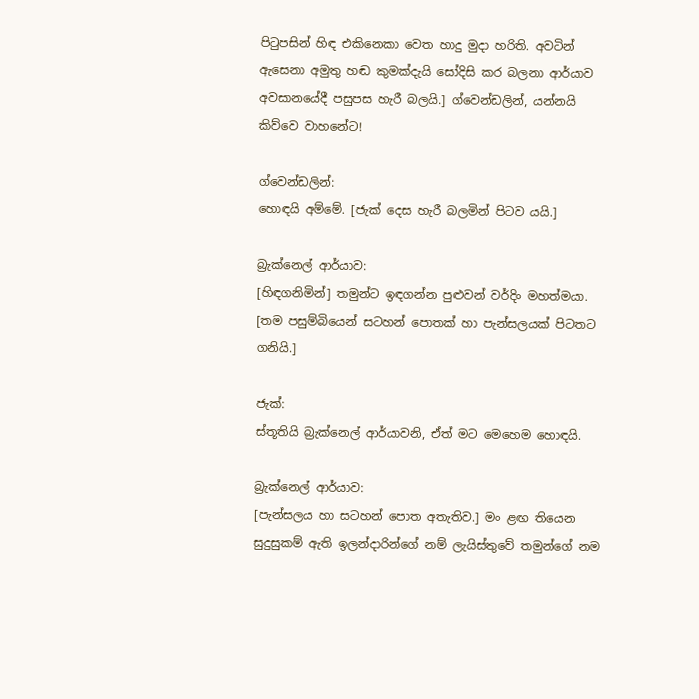පිටුපසින් හිඳ එකිනෙකා වෙත හාදු මුදා හරිති. අවටින් ඇසෙනා අමුතු හඬ කුමක්දැයි සෝදිසි කර බලනා ආර්යාව අවසානයේදී පසුපස හැරී බලයි.] ග්වෙන්ඩලින්, යන්නයි කිව්වෙ වාහනේට!

ග්වෙන්ඩලින්:
හොඳයි අම්මේ. [ජැක් දෙස හැරී බලමින් පිටව යයි.]

බ්‍රැක්නෙල් ආර්යාව:
[හිඳගනිමින්] තමුන්ට ඉඳගන්න පුළුවන් වර්දිං මහත්මයා. [තම පසුම්බියෙන් සටහන් පොතක් හා පැන්සලයක් පිටතට ගනියි.]

ජැක්:
ස්තූතියි බ්‍රැක්නෙල් ආර්යාවනි, ඒත් මට මෙහෙම හොඳයි.

බ්‍රැක්නෙල් ආර්යාව:
[පැන්සලය හා සටහන් පොත අතැතිව.] මං ළඟ තියෙන සුදුසුකම් ඇති ඉලන්දාරින්ගේ නම් ලැයිස්තුවේ තමුන්ගේ නම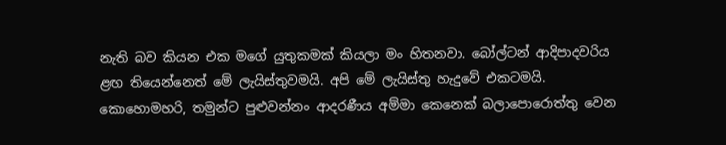නැති බව කියන එක මගේ යුතුකමක් කියලා මං හිතනවා. බෝල්ටන් ආදිපාදවරිය ළඟ තියෙන්නෙත් මේ ලැයිස්තුවමයි. අපි මේ ලැයිස්තු හැදුවේ එකටමයි. කොහොමහරි, තමුන්ට පුළුවන්නං ආදරණීය අම්මා කෙනෙක් බලාපොරොත්තු වෙන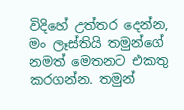විදිහේ උත්තර දෙන්න, මං ලෑස්තියි තමුන්ගේ නමත් මෙතනට එකතු කරගන්න. තමුන්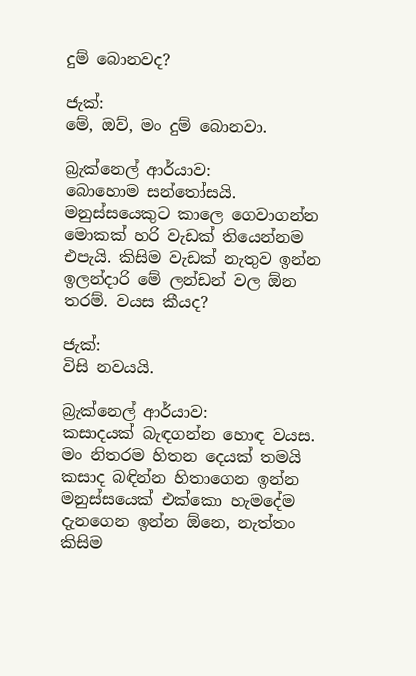දුම් බොනවද?

ජැක්:
මේ, ඔව්, මං දුම් බොනවා.

බ්‍රැක්නෙල් ආර්යාව:
බොහොම සන්තෝසයි. මනුස්සයෙකුට කාලෙ ගෙවාගන්න මොකක් හරි වැඩක් තියෙන්නම එපැයි. කිසිම වැඩක් නැතුව ඉන්න ඉලන්දාරි මේ ලන්ඩන් වල ඕන තරම්. වයස කීයද?

ජැක්:
විසි නවයයි.

බ්‍රැක්නෙල් ආර්යාව:
කසාදයක් බැඳගන්න හොඳ වයස. මං නිතරම හිතන දෙයක් තමයි කසාද බඳින්න හිතාගෙන ඉන්න මනුස්සයෙක් එක්කො හැමදේම දැනගෙන ඉන්න ඕනෙ, නැත්තං කිසිම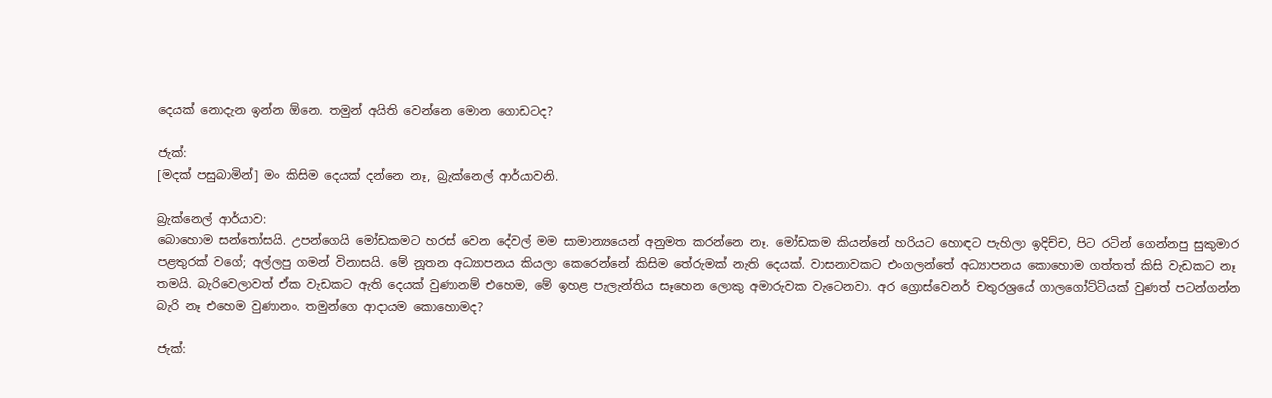දෙයක් නොදැන ඉන්න ඕනෙ. තමුන් අයිති වෙන්නෙ මොන ගොඩටද?

ජැක්:
[මදක් පසුබාමින්] මං කිසිම දෙයක් දන්නෙ නෑ, බ්‍රැක්නෙල් ආර්යාවනි.

බ්‍රැක්නෙල් ආර්යාව:
බොහොම සන්තෝසයි. උපන්ගෙයි මෝඩකමට හරස් වෙන දේවල් මම සාමාන්‍යයෙන් අනුමත කරන්නෙ නෑ. මෝඩකම කියන්නේ හරියට හොඳට පැහිලා ඉදිච්ච, පිට රටින් ගෙන්නපු සුකුමාර පළතුරක් වගේ; අල්ලපු ගමන් විනාසයි. මේ නූතන අධ්‍යාපනය කියලා කෙරෙන්නේ කිසිම තේරුමක් නැති දෙයක්. වාසනාවකට එංගලන්තේ අධ්‍යාපනය කොහොම ගත්තත් කිසි වැඩකට නෑ තමයි. බැරිවෙලාවත් ඒක වැඩකට ඇති දෙයක් වුණානම් එහෙම, මේ ඉහළ පැලැන්තිය සෑහෙන ලොකු අමාරුවක වැටෙනවා. අර ග්‍රොස්වෙනර් චතුරශ්‍රයේ ගාලගෝට්ටියක් වුණත් පටන්ගන්න බැරි නෑ එහෙම වුණානං. තමුන්ගෙ ආදායම කොහොමද?

ජැක්: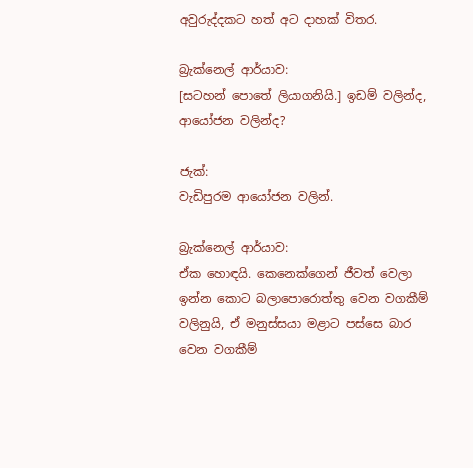අවුරුද්දකට හත් අට දාහක් විතර.

බ්‍රැක්නෙල් ආර්යාව:
[සටහන් පොතේ ලියාගනියි.] ඉඩම් වලින්ද, ආයෝජන වලින්ද?

ජැක්:
වැඩිපුරම ආයෝජන වලින්.

බ්‍රැක්නෙල් ආර්යාව:
ඒක හොඳයි. කෙනෙක්ගෙන් ජීවත් වෙලා ඉන්න කොට බලාපොරොත්තු වෙන වගකීම් වලිනුයි, ඒ මනුස්සයා මළාට පස්සෙ බාර වෙන වගකීම්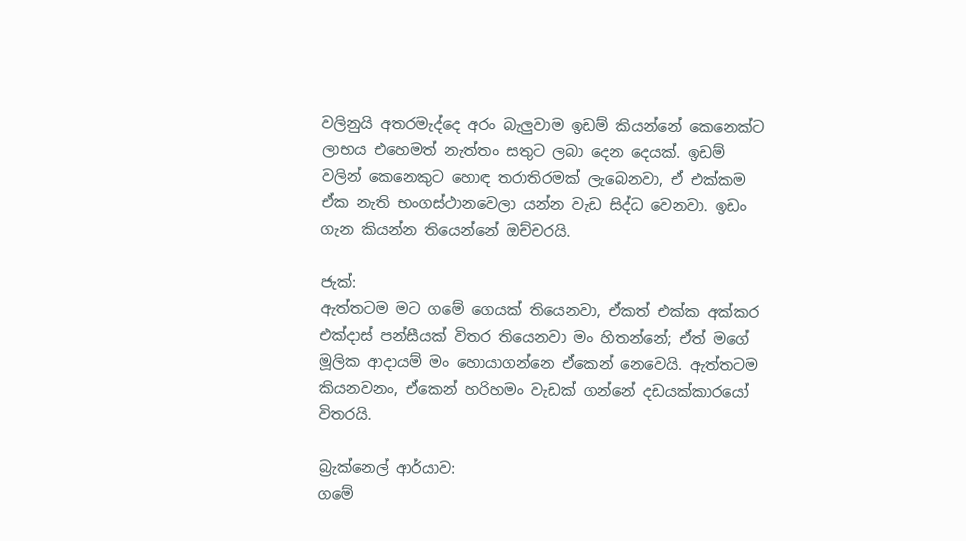වලිනුයි අතරමැද්දෙ අරං බැලුවාම ඉඩම් කියන්නේ කෙනෙක්ට ලාභය එහෙමත් නැත්තං සතුට ලබා දෙන දෙයක්. ඉඩම් වලින් කෙනෙකුට හොඳ තරාතිරමක් ලැබෙනවා, ඒ එක්කම ඒක නැති භංගස්ථානවෙලා යන්න වැඩ සිද්ධ වෙනවා. ඉඩං ගැන කියන්න තියෙන්නේ ඔච්චරයි.

ජැක්:
ඇත්තටම මට ගමේ ගෙයක් තියෙනවා, ඒකත් එක්ක අක්කර එක්දාස් පන්සීයක් විතර තියෙනවා මං හිතන්නේ; ඒත් මගේ මූලික ආදායම් මං හොයාගන්නෙ ඒකෙන් නෙවෙයි. ඇත්තටම කියනවනං, ඒකෙන් හරිහමං වැඩක් ගන්නේ දඩයක්කාරයෝ විතරයි.

බ්‍රැක්නෙල් ආර්යාව:
ගමේ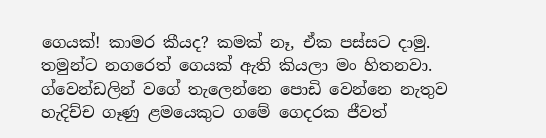ගෙයක්! කාමර කීයද? කමක් නෑ, ඒක පස්සට දාමු. තමුන්ට නගරෙත් ගෙයක් ඇති කියලා මං හිතනවා. ග්වෙන්ඩලින් වගේ තැලෙන්නෙ පොඩි වෙන්නෙ නැතුව හැදිච්ච ගෑණු ළමයෙකුට ගමේ ගෙදරක ජීවත්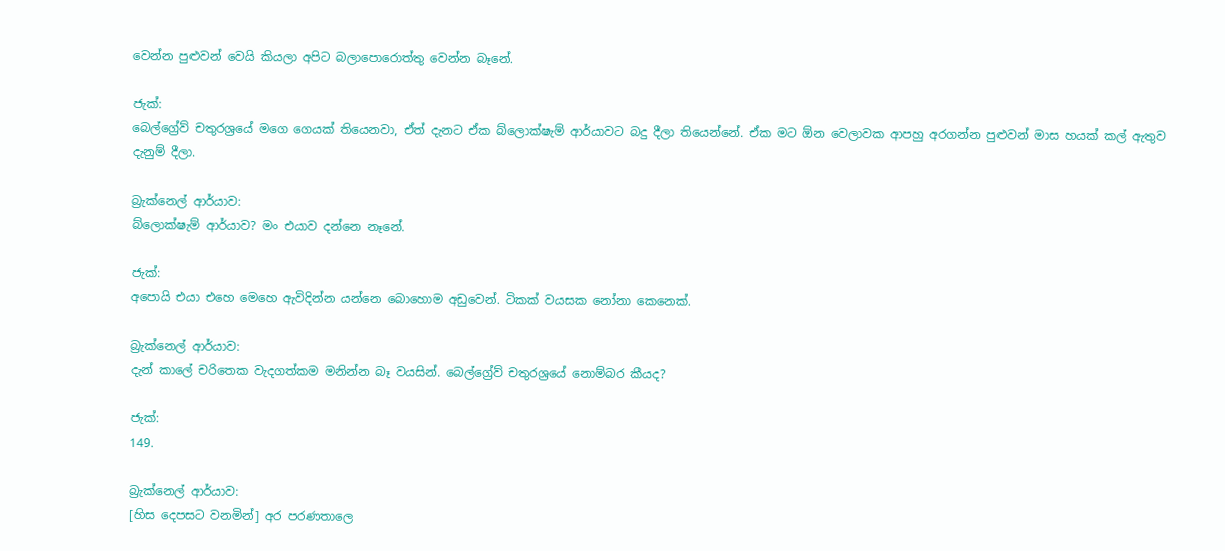වෙන්න පුළුවන් වෙයි කියලා අපිට බලාපොරොත්තු වෙන්න බෑනේ.

ජැක්:
බෙල්ග්‍රේව් චතුරශ්‍රයේ මගෙ ගෙයක් තියෙනවා, ඒත් දැනට ඒක බ්ලොක්ෂැම් ආර්යාවට බදු දීලා තියෙන්නේ. ඒක මට ඕන වෙලාවක ආපහු අරගන්න පුළුවන් මාස හයක් කල් ඇතුව දැනුම් දීලා.

බ්‍රැක්නෙල් ආර්යාව:
බ්ලොක්ෂැම් ආර්යාව? මං එයාව දන්නෙ නෑනේ.

ජැක්:
අපොයි එයා එහෙ මෙහෙ ඇවිදින්න යන්නෙ බොහොම අඩුවෙන්. ටිකක් වයසක නෝනා කෙනෙක්.

බ්‍රැක්නෙල් ආර්යාව:
දැන් කාලේ චරිතෙක වැදගත්කම මනින්න බෑ වයසින්. බෙල්ග්‍රේව් චතුරශ්‍රයේ නොම්බර කීයද?

ජැක්:
149.

බ්‍රැක්නෙල් ආර්යාව:
[හිස දෙපසට වනමින්] අර පරණතාලෙ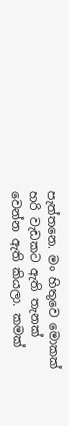පැත්තනෙ. මං හිතුවෙ මොකක් හරි වැඩකට ඇති තැනක් වෙන්න ඇති කියලා. කමක්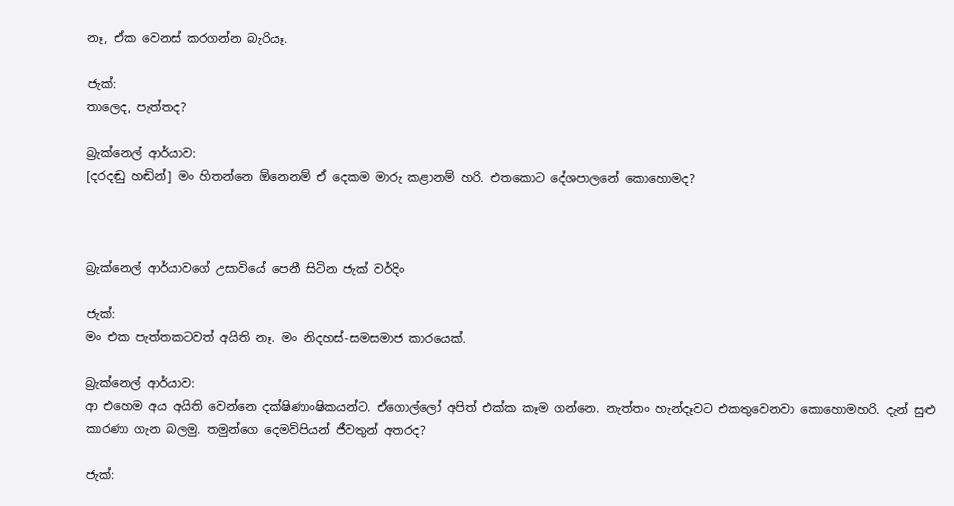නෑ, ඒක වෙනස් කරගන්න බැරියෑ.

ජැක්:
තාලෙද, පැත්තද?

බ්‍රැක්නෙල් ආර්යාව:
[දරදඬු හඬින්] මං හිතන්නෙ ඕනෙනම් ඒ දෙකම මාරු කළානම් හරි. එතකොට දේශපාලනේ කොහොමද?



බ්‍රැක්නෙල් ආර්යාවගේ උසාවියේ පෙනී සිටින ජැක් වර්දිං

ජැක්:
මං එක පැත්තකටවත් අයිති නෑ. මං නිදහස්-සමසමාජ කාරයෙක්.

බ්‍රැක්නෙල් ආර්යාව:
ආ එහෙම අය අයිති වෙන්නෙ දක්ෂිණාංෂිකයන්ට. ඒගොල්ලෝ අපිත් එක්ක කෑම ගන්නෙ. නැත්තං හැන්දෑවට එකතුවෙනවා කොහොමහරි. දැන් සුළු කාරණා ගැන බලමු. තමුන්ගෙ දෙමව්පියන් ජීවතුන් අතරද?

ජැක්: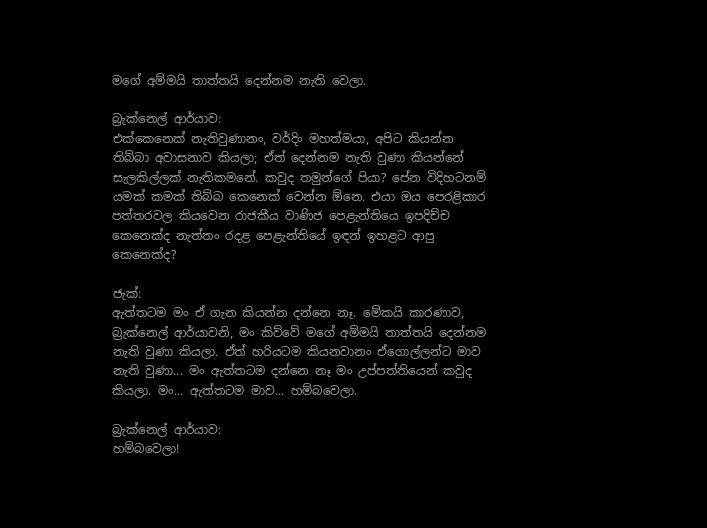මගේ අම්මයි තාත්තයි දෙන්නම නැති වෙලා.

බ්‍රැක්නෙල් ආර්යාව:
එක්කෙනෙක් නැතිවුණානං, වර්දිං මහත්මයා, අපිට කියන්න තිබ්බා අවාසනාව කියලා; ඒත් දෙන්නම නැති වුණා කියන්නේ සැලකිල්ලක් නැතිකමනේ. කවුද තමුන්ගේ පියා? පේන විදිහටනම් යමක් කමක් තිබ්බ කෙනෙක් වෙන්න ඕනෙ. එයා ඔය පෙරළිකාර පත්තරවල කියවෙන රාජකීය වාණිජ පෙළැන්තියෙ ඉපදිච්ච කෙනෙක්ද නැත්තං රදළ පෙළැන්තියේ ඉඳන් ඉහළට ආපු කෙනෙක්ද?

ජැක්:
ඇත්තටම මං ඒ ගැන කියන්න දන්නෙ නෑ. මේකයි කාරණාව, බ්‍රැක්නෙල් ආර්යාවනි, මං කිව්වේ මගේ අම්මයි තාත්තයි දෙන්නම නැති වුණා කියලා. ඒත් හරියටම කියනවානං ඒගොල්ලන්ට මාව නැති වුණා... මං ඇත්තටම දන්නෙ නෑ මං උප්පත්තියෙන් කවුද කියලා. මං... ඇත්තටම මාව... හම්බවෙලා.

බ්‍රැක්නෙල් ආර්යාව:
හම්බවෙලා!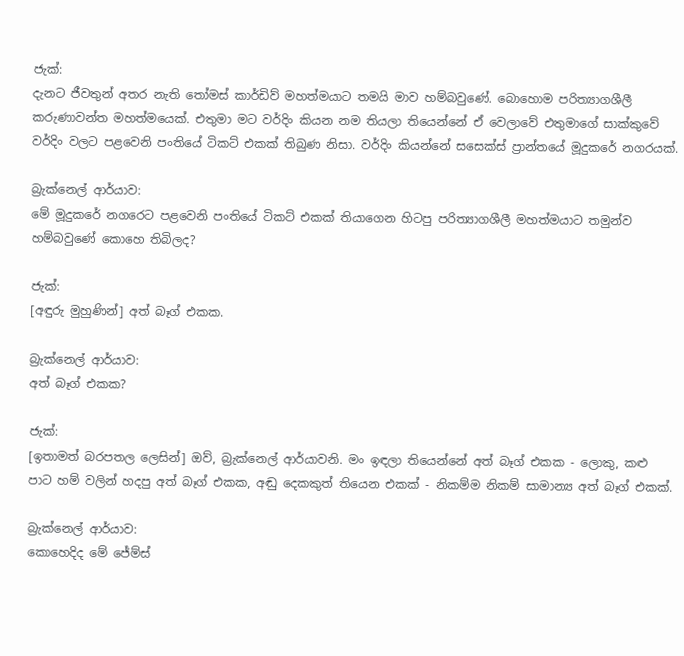ජැක්:
දැනට ජීවතුන් අතර නැති තෝමස් කාර්ඩිව් මහත්මයාට තමයි මාව හම්බවුණේ. බොහොම පරිත්‍යාගශීලී කරුණාවන්ත මහත්මයෙක්. එතුමා මට වර්දිං කියන නම තියලා තියෙන්නේ ඒ වෙලාවේ එතුමාගේ සාක්කුවේ වර්දිං වලට පළවෙනි පංතියේ ටිකට් එකක් තිබුණ නිසා. වර්දිං කියන්නේ සසෙක්ස් ප්‍රාන්තයේ මූදුකරේ නගරයක්.

බ්‍රැක්නෙල් ආර්යාව:
මේ මූදුකරේ නගරෙට පළවෙනි පංතියේ ටිකට් එකක් තියාගෙන හිටපු පරිත්‍යාගශීලී මහත්මයාට තමුන්ව හම්බවුණේ කොහෙ තිබිලද?

ජැක්:
[අඳුරු මුහුණින්] අත් බෑග් එකක.

බ්‍රැක්නෙල් ආර්යාව:
අත් බෑග් එකක?

ජැක්:
[ඉතාමත් බරපතල ලෙසින්] ඔව්, බ්‍රැක්නෙල් ආර්යාවනි. මං ඉඳලා තියෙන්නේ අත් බෑග් එකක - ලොකු, කළු පාට හම් වලින් හදපු අත් බෑග් එකක, අඬු දෙකකුත් තියෙන එකක් - නිකම්ම නිකම් සාමාන්‍ය අත් බෑග් එකක්.

බ්‍රැක්නෙල් ආර්යාව:
කොහෙදිද මේ ජේම්ස්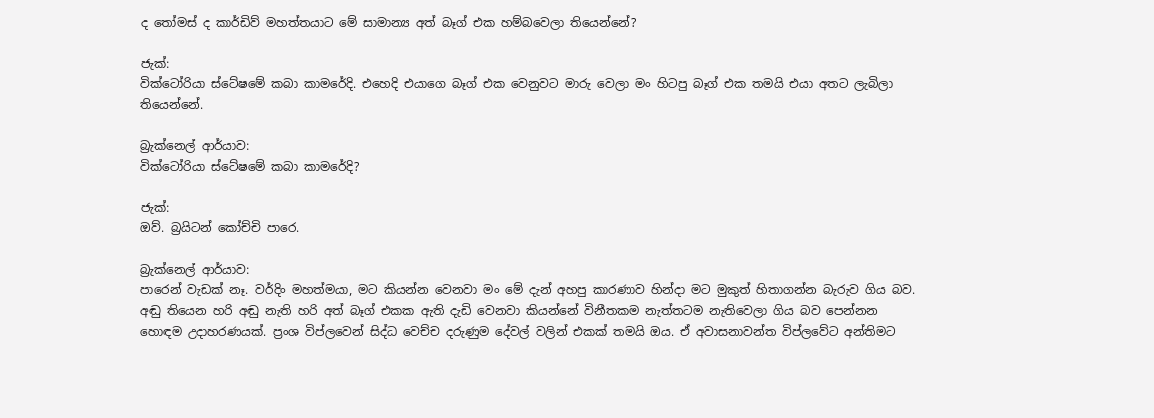ද තෝමස් ද කාර්ඩිව් මහත්තයාට මේ සාමාන්‍ය අත් බෑග් එක හම්බවෙලා තියෙන්නේ?

ජැක්:
වික්ටෝරියා ස්ටේෂමේ කබා කාමරේදි. එහෙදි එයාගෙ බෑග් එක වෙනුවට මාරු වෙලා මං හිටපු බෑග් එක තමයි එයා අතට ලැබිලා තියෙන්නේ.

බ්‍රැක්නෙල් ආර්යාව:
වික්ටෝරියා ස්ටේෂමේ කබා කාමරේදි?

ජැක්:
ඔව්. බ්‍රයිටන් කෝච්චි පාරෙ.

බ්‍රැක්නෙල් ආර්යාව:
පාරෙන් වැඩක් නෑ. වර්දිං මහත්මයා, මට කියන්න වෙනවා මං මේ දැන් අහපු කාරණාව හින්දා මට මුකුත් හිතාගන්න බැරුව ගිය බව. අඬු තියෙන හරි අඬු නැති හරි අත් බෑග් එකක ඇති දැඩි වෙනවා කියන්නේ විනීතකම නැත්තටම නැතිවෙලා ගිය බව පෙන්නන හොඳම උදාහරණයක්. ප්‍රංශ විප්ලවෙන් සිද්ධ වෙච්ච දරුණුම දේවල් වලින් එකක් තමයි ඔය. ඒ අවාසනාවන්ත විප්ලවේට අන්තිමට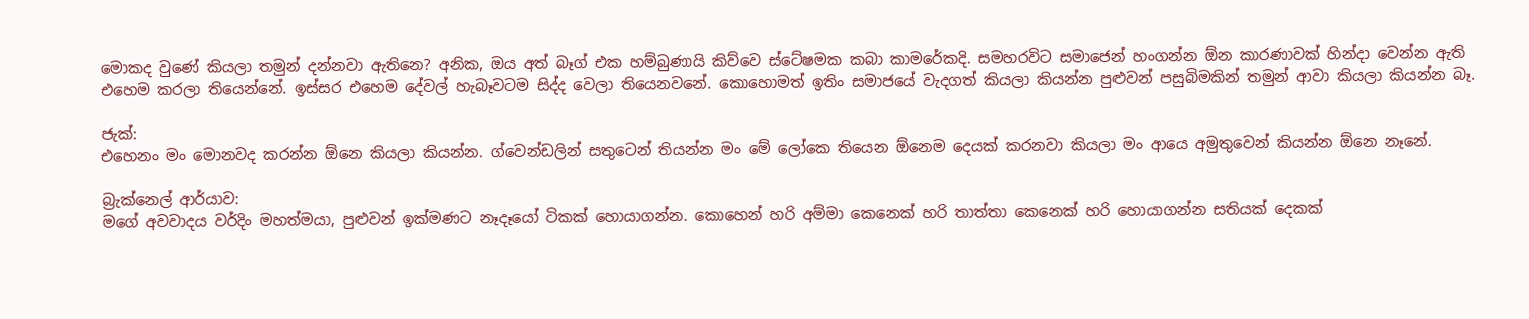මොකද වුණේ කියලා තමුන් දන්නවා ඇතිනෙ? අනික, ඔය අත් බෑග් එක හම්බුණායි කිව්වෙ ස්ටේෂමක කබා කාමරේකදි. සමහරවිට සමාජෙන් හංගන්න ඕන කාරණාවක් හින්දා වෙන්න ඇති එහෙම කරලා තියෙන්නේ. ඉස්සර එහෙම දේවල් හැබෑවටම සිද්ද වෙලා තියෙනවනේ. කොහොමත් ඉතිං සමාජයේ වැදගත් කියලා කියන්න පුළුවන් පසුබිමකින් තමුන් ආවා කියලා කියන්න බෑ.

ජැක්:
එහෙනං මං මොනවද කරන්න ඕනෙ කියලා කියන්න. ග්වෙන්ඩලින් සතුටෙන් තියන්න මං මේ ලෝකෙ තියෙන ඕනෙම දෙයක් කරනවා කියලා මං ආයෙ අමුතුවෙන් කියන්න ඕනෙ නෑනේ.

බ්‍රැක්නෙල් ආර්යාව:
මගේ අවවාදය වර්දිං මහත්මයා, පුළුවන් ඉක්මණට නෑදෑයෝ ටිකක් හොයාගන්න. කොහෙන් හරි අම්මා කෙනෙක් හරි තාත්තා කෙනෙක් හරි හොයාගන්න සතියක් දෙකක්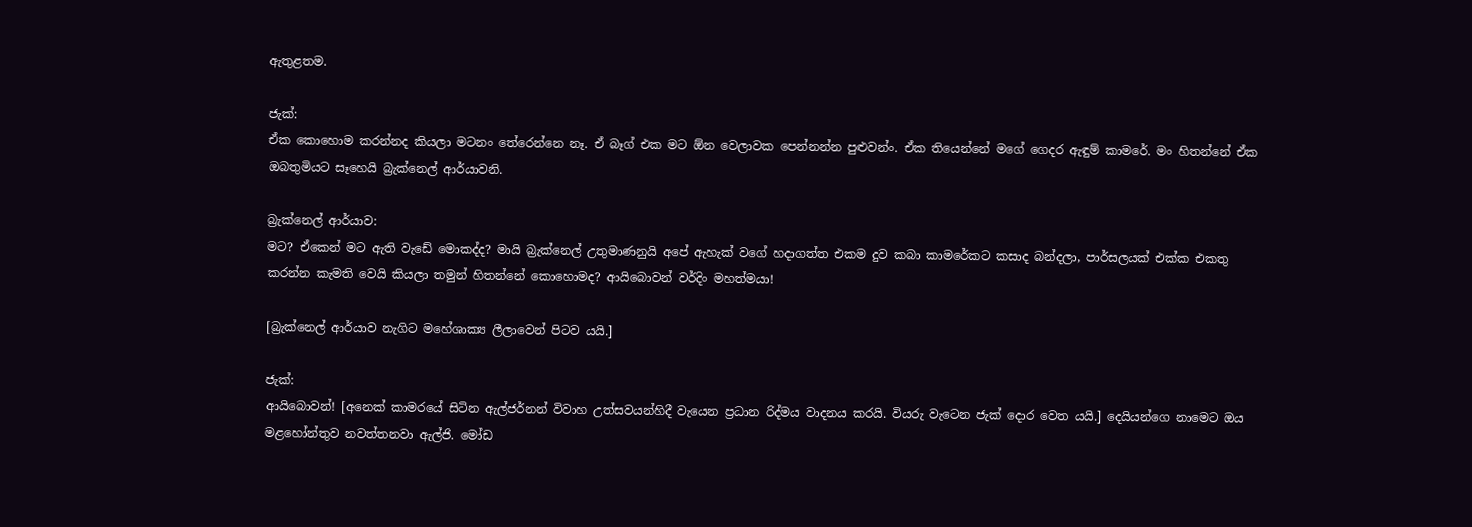ඇතුළතම.

ජැක්:
ඒක කොහොම කරන්නද කියලා මටනං තේරෙන්නෙ නෑ. ඒ බෑග් එක මට ඕන වෙලාවක පෙන්නන්න පුළුවන්ං. ඒක තියෙන්නේ මගේ ගෙදර ඇඳුම් කාමරේ. මං හිතන්නේ ඒක ඔබතුමියට සෑහෙයි බ්‍රැක්නෙල් ආර්යාවනි.

බ්‍රැක්නෙල් ආර්යාව:
මට? ඒකෙන් මට ඇති වැඩේ මොකද්ද? මායි බ්‍රැක්නෙල් උතුමාණනුයි අපේ ඇහැක් වගේ හදාගත්ත එකම දුව කබා කාමරේකට කසාද බන්දලා, පාර්සලයක් එක්ක එකතු කරන්න කැමති වෙයි කියලා තමුන් හිතන්නේ කොහොමද? ආයිබොවන් වර්දිං මහත්මයා!

[බ්‍රැක්නෙල් ආර්යාව නැගිට මහේශාක්‍ය ලීලාවෙන් පිටව යයි.]

ජැක්:
ආයිබොවන්! [අනෙක් කාමරයේ සිටින ඇල්ජර්නන් විවාහ උත්සවයන්හිදී වැයෙන ප්‍රධාන රිද්මය වාදනය කරයි. වියරු වැටෙන ජැක් දොර වෙත යයි.] දෙයියන්ගෙ නාමෙට ඔය මළහෝන්තුව නවත්තනවා ඇල්ජි. මෝඩ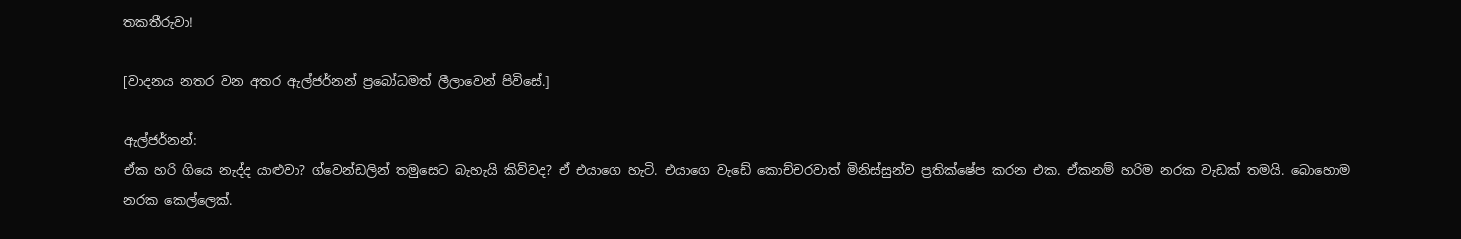තකතීරුවා!

[වාදනය නතර වන අතර ඇල්ජර්නන් ප්‍රබෝධමත් ලීලාවෙන් පිවිසේ.]

ඇල්ජර්නන්:
ඒක හරි ගියෙ නැද්ද යාළුවා? ග්වෙන්ඩලින් තමුසෙට බැහැයි කිව්වද? ඒ එයාගෙ හැටි. එයාගෙ වැඩේ කොච්චරවාත් මිනිස්සුන්ව ප්‍රතික්ෂේප කරන එක. ඒකනම් හරිම නරක වැඩක් තමයි. බොහොම නරක කෙල්ලෙක්.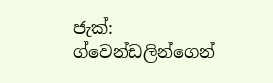ජැක්:
ග්වෙන්ඩලින්ගෙන්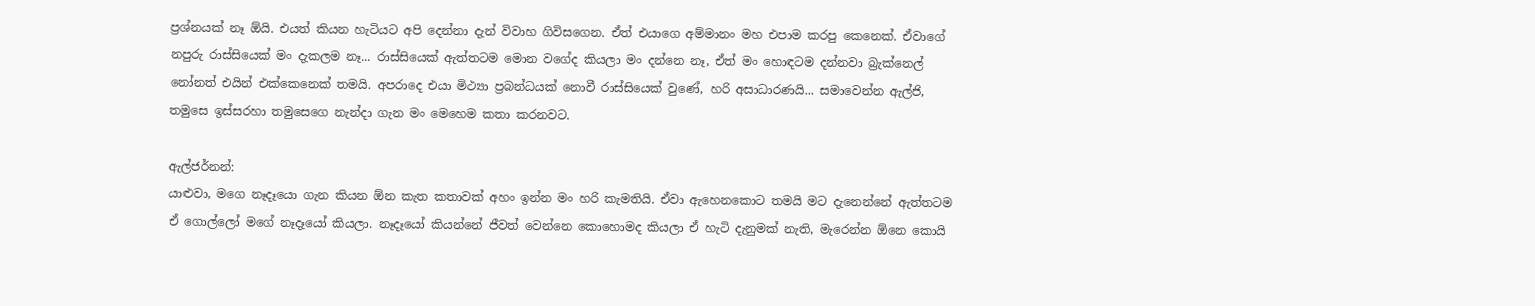ප්‍රශ්නයක් නෑ ඕයි. එයත් කියන හැටියට අපි දෙන්නා දැන් විවාහ ගිවිසගෙන. ඒත් එයාගෙ අම්මානං මහ එපාම කරපු කෙනෙක්. ඒවාගේ නපුරු රාස්සියෙක් මං දැකලම නෑ... රාස්සියෙක් ඇත්තටම මොන වගේද කියලා මං දන්නෙ නෑ, ඒත් මං හොඳටම දන්නවා බ්‍රැක්නෙල් නෝනත් එයින් එක්කෙනෙක් තමයි. අපරාදෙ එයා මිථ්‍යා ප්‍රබන්ධයක් නොවී රාස්සියෙක් වුණේ, හරි අසාධාරණයි... සමාවෙන්න ඇල්ජි, තමුසෙ ඉස්සරහා තමුසෙගෙ නැන්දා ගැන මං මෙහෙම කතා කරනවට.

ඇල්ජර්නන්:
යාළුවා, මගෙ නෑදෑයො ගැන කියන ඕන කැත කතාවක් අහං ඉන්න මං හරි කැමතියි. ඒවා ඇහෙනකොට තමයි මට දැනෙන්නේ ඇත්තටම ඒ ගොල්ලෝ මගේ නෑදෑයෝ කියලා. නෑදෑයෝ කියන්නේ ජීවත් වෙන්නෙ කොහොමද කියලා ඒ හැටි දැනුමක් නැති, මැරෙන්න ඕනෙ කොයි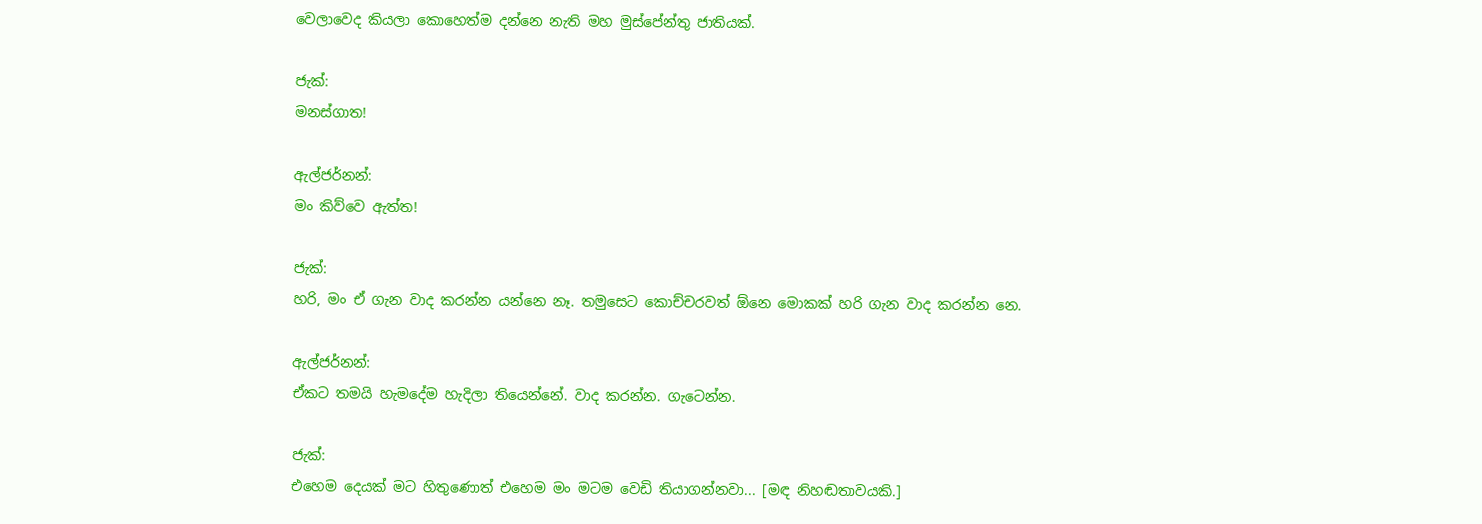වෙලාවෙද කියලා කොහෙත්ම දන්නෙ නැති මහ මුස්පේන්තු ජාතියක්.

ජැක්:
මනස්ගාත!

ඇල්ජර්නන්:
මං කිව්වෙ ඇත්ත!

ජැක්:
හරි, මං ඒ ගැන වාද කරන්න යන්නෙ නෑ. තමුසෙට කොච්චරවත් ඕනෙ මොකක් හරි ගැන වාද කරන්න නෙ.

ඇල්ජර්නන්:
ඒකට තමයි හැමදේම හැදිලා තියෙන්නේ. වාද කරන්න. ගැටෙන්න.

ජැක්:
එහෙම දෙයක් මට හිතුණොත් එහෙම මං මටම වෙඩි තියාගන්නවා... [මඳ නිහඬතාවයකි.]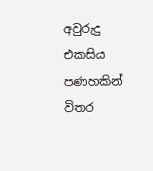අවුරුදු එකසිය පණහකින් විතර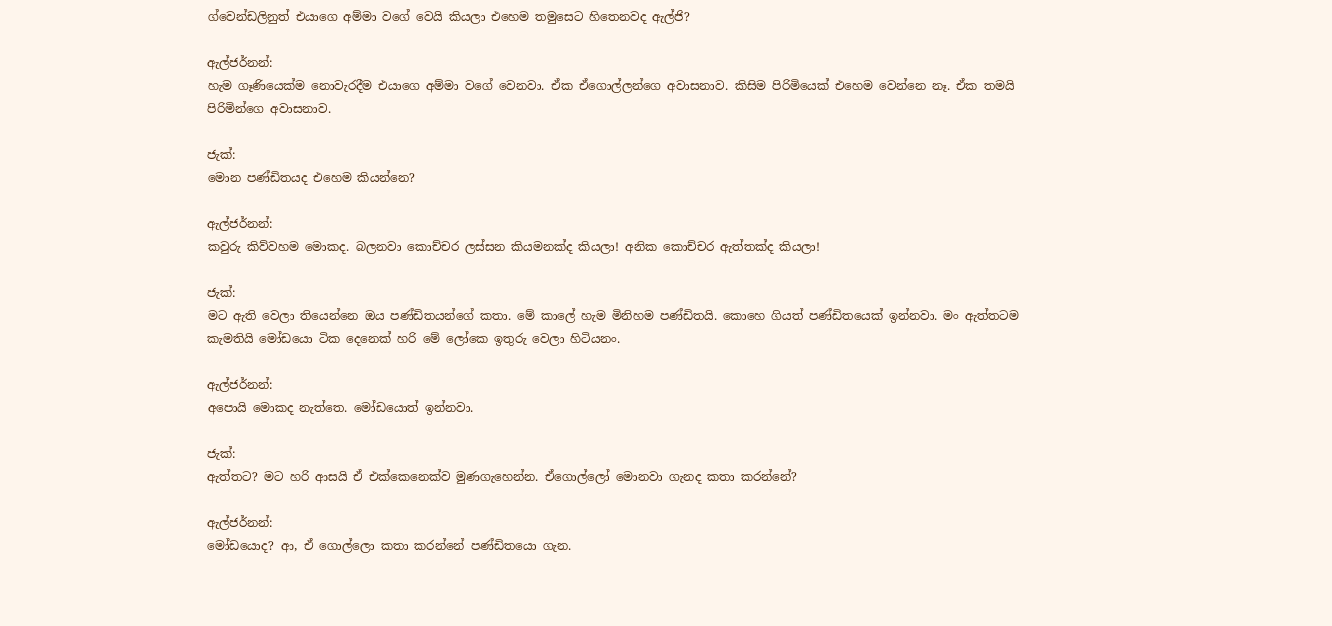ග්වෙන්ඩලිනුත් එයාගෙ අම්මා වගේ වෙයි කියලා එහෙම තමුසෙට හිතෙනවද ඇල්ජි?

ඇල්ජර්නන්:
හැම ගෑණියෙක්ම නොවැරදීම එයාගෙ අම්මා වගේ වෙනවා. ඒක ඒගොල්ලන්ගෙ අවාසනාව. කිසිම පිරිමියෙක් එහෙම වෙන්නෙ නෑ. ඒක තමයි පිරිමින්ගෙ අවාසනාව.

ජැක්:
මොන පණ්ඩිතයද එහෙම කියන්නෙ?

ඇල්ජර්නන්:
කවුරු කිව්වහම මොකද. බලනවා කොච්චර ලස්සන කියමනක්ද කියලා! අනික කොච්චර ඇත්තක්ද කියලා!

ජැක්:
මට ඇති වෙලා තියෙන්නෙ ඔය පණ්ඩිතයන්ගේ කතා. මේ කාලේ හැම මිනිහම පණ්ඩිතයි. කොහෙ ගියත් පණ්ඩිතයෙක් ඉන්නවා. මං ඇත්තටම කැමතියි මෝඩයො ටික දෙනෙක් හරි මේ ලෝකෙ ඉතුරු වෙලා හිටියනං.

ඇල්ජර්නන්:
අපොයි මොකද නැත්තෙ. මෝඩයොත් ඉන්නවා.

ජැක්:
ඇත්තට? මට හරි ආසයි ඒ එක්කෙනෙක්ව මුණගැහෙන්න. ඒගොල්ලෝ මොනවා ගැනද කතා කරන්නේ?

ඇල්ජර්නන්:
මෝඩයොද? ආ, ඒ ගොල්ලො කතා කරන්නේ පණ්ඩිතයො ගැන.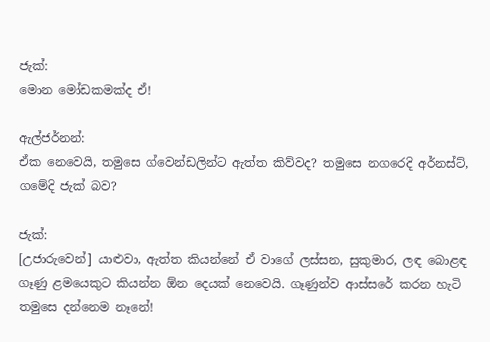ජැක්:
මොන මෝඩකමක්ද ඒ!

ඇල්ජර්නන්:
ඒක නෙවෙයි, තමුසෙ ග්වෙන්ඩලින්ට ඇත්ත කිව්වද? තමුසෙ නගරෙදි අර්නස්ට්, ගමේදි ජැක් බව?

ජැක්:
[උජාරුවෙන්] යාළුවා, ඇත්ත කියන්නේ ඒ වාගේ ලස්සන, සුකුමාර, ලඳ බොළඳ ගෑණු ළමයෙකුට කියන්න ඕන දෙයක් නෙවෙයි. ගෑණුන්ව ආස්සරේ කරන හැටි තමුසෙ දන්නෙම නෑනේ!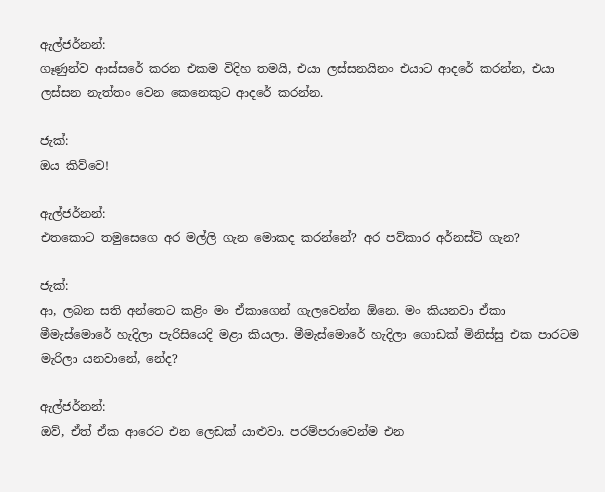ඇල්ජර්නන්:
ගෑණුන්ව ආස්සරේ කරන එකම විදිහ තමයි, එයා ලස්සනයිනං එයාට ආදරේ කරන්න, එයා ලස්සන නැත්තං වෙන කෙනෙකුට ආදරේ කරන්න.

ජැක්:
ඔය කිව්වෙ!

ඇල්ජර්නන්:
එතකොට තමුසෙගෙ අර මල්ලි ගැන මොකද කරන්නේ? අර පව්කාර අර්නස්ට් ගැන?

ජැක්:
ආ, ලබන සති අන්තෙට කළිං මං ඒකාගෙන් ගැලවෙන්න ඕනෙ. මං කියනවා ඒකා මීමැස්මොරේ හැදිලා පැරිසියෙදි මළා කියලා. මීමැස්මොරේ හැදිලා ගොඩක් මිනිස්සු එක පාරටම මැරිලා යනවානේ, නේද?

ඇල්ජර්නන්:
ඔව්, ඒත් ඒක ආරෙට එන ලෙඩක් යාළුවා. පරම්පරාවෙන්ම එන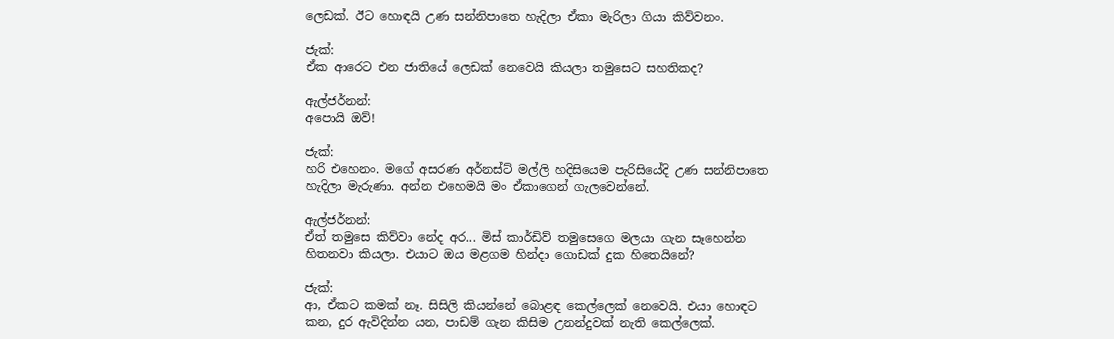ලෙඩක්. ඊට හොඳයි උණ සන්නිපාතෙ හැදිලා ඒකා මැරිලා ගියා කිව්වනං.

ජැක්:
ඒක ආරෙට එන ජාතියේ ලෙඩක් නෙවෙයි කියලා තමුසෙට සහතිකද?

ඇල්ජර්නන්:
අපොයි ඔව්!

ජැක්:
හරි එහෙනං. මගේ අසරණ අර්නස්ට් මල්ලි හදිසියෙම පැරිසියේදි උණ සන්නිපාතෙ හැදිලා මැරුණා. අන්න එහෙමයි මං ඒකාගෙන් ගැලවෙන්නේ.

ඇල්ජර්නන්:
ඒත් තමුසෙ කිව්වා නේද අර... මිස් කාර්ඩිව් තමුසෙගෙ මලයා ගැන සෑහෙන්න හිතනවා කියලා. එයාට ඔය මළගම හින්දා ගොඩක් දුක හිතෙයිනේ?

ජැක්:
ආ, ඒකට කමක් නෑ. සිසිලි කියන්නේ බොළඳ කෙල්ලෙක් නෙවෙයි. එයා හොඳට කන, දුර ඇවිදින්න යන, පාඩම් ගැන කිසිම උනන්දුවක් නැති කෙල්ලෙක්.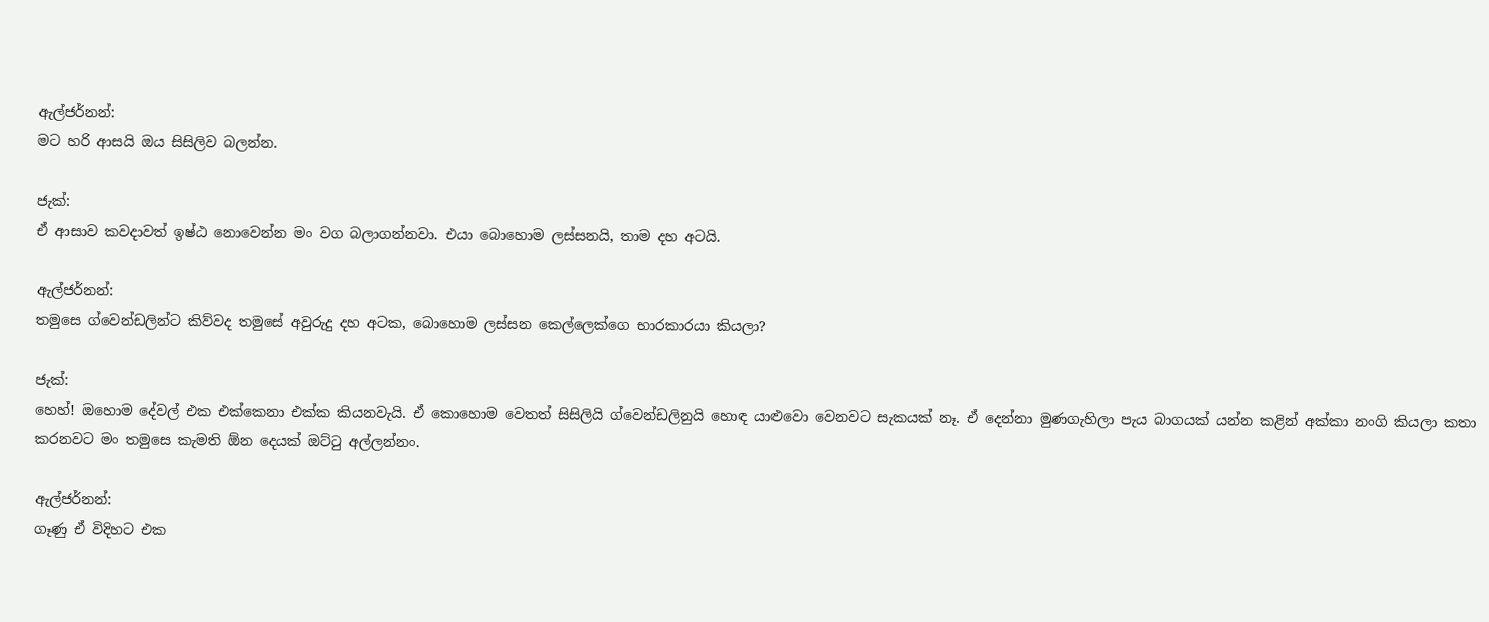ඇල්ජර්නන්:
මට හරි ආසයි ඔය සිසිලිව බලන්න.

ජැක්:
ඒ ආසාව කවදාවත් ඉෂ්ඨ නොවෙන්න මං වග බලාගන්නවා. එයා බොහොම ලස්සනයි, තාම දහ අටයි.

ඇල්ජර්නන්:
තමුසෙ ග්වෙන්ඩලින්ට කිව්වද තමුසේ අවුරුදු දහ අටක, බොහොම ලස්සන කෙල්ලෙක්ගෙ භාරකාරයා කියලා?

ජැක්:
හෙහ්! ඔහොම දේවල් එක එක්කෙනා එක්ක කියනවැයි. ඒ කොහොම වෙතත් සිසිලියි ග්වෙන්ඩලිනුයි හොඳ යාළුවො වෙනවට සැකයක් නෑ. ඒ දෙන්නා මුණගැහිලා පැය බාගයක් යන්න කළින් අක්කා නංගි කියලා කතා කරනවට මං තමුසෙ කැමති ඕන දෙයක් ඔට්ටු අල්ලන්නං.

ඇල්ජර්නන්:
ගෑණු ඒ විදිහට එක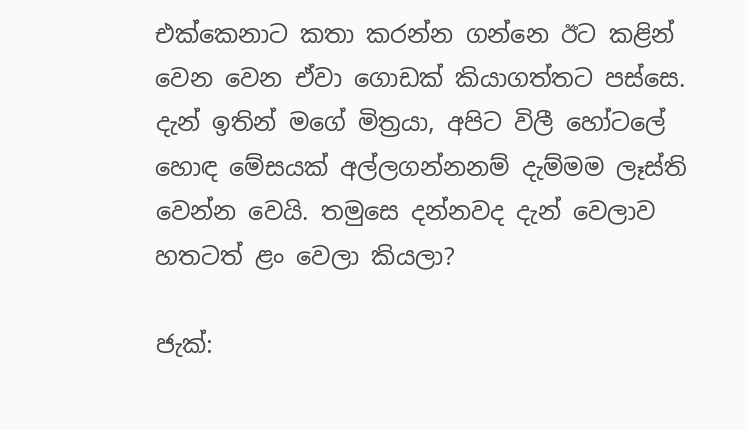එක්කෙනාට කතා කරන්න ගන්නෙ ඊට කළින් වෙන වෙන ඒවා ගොඩක් කියාගත්තට පස්සෙ. දැන් ඉතින් මගේ මිත්‍රයා, අපිට විලී හෝටලේ හොඳ මේසයක් අල්ලගන්නනම් දැම්මම ලෑස්ති වෙන්න වෙයි. තමුසෙ දන්නවද දැන් වෙලාව හතටත් ළං වෙලා කියලා?

ජැක්: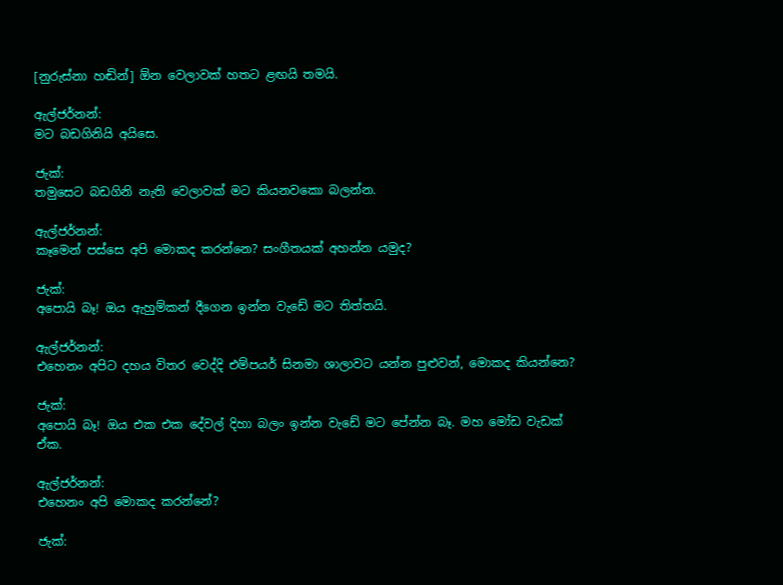[නුරුස්නා හඬින්] ඕන වෙලාවක් හතට ළඟයි තමයි.

ඇල්ජර්නන්:
මට බඩගිනියි අයිසෙ.

ජැක්:
තමුසෙට බඩගිනි නැති වෙලාවක් මට කියනවකො බලන්න.

ඇල්ජර්නන්:
කෑමෙන් පස්සෙ අපි මොකද කරන්නෙ? සංගීතයක් අහන්න යමුද?

ජැක්:
අපොයි බෑ! ඔය ඇහුම්කන් දීගෙන ඉන්න වැඩේ මට තිත්තයි.

ඇල්ජර්නන්:
එහෙනං අපිට දහය විතර වෙද්දි එම්පයර් සිනමා ශාලාවට යන්න පුළුවන්, මොකද කියන්නෙ?

ජැක්:
අපොයි බෑ! ඔය එක එක දේවල් දිහා බලං ඉන්න වැඩේ මට පේන්න බෑ. මහ මෝඩ වැඩක් ඒක.

ඇල්ජර්නන්:
එහෙනං අපි මොකද කරන්නේ?

ජැක්: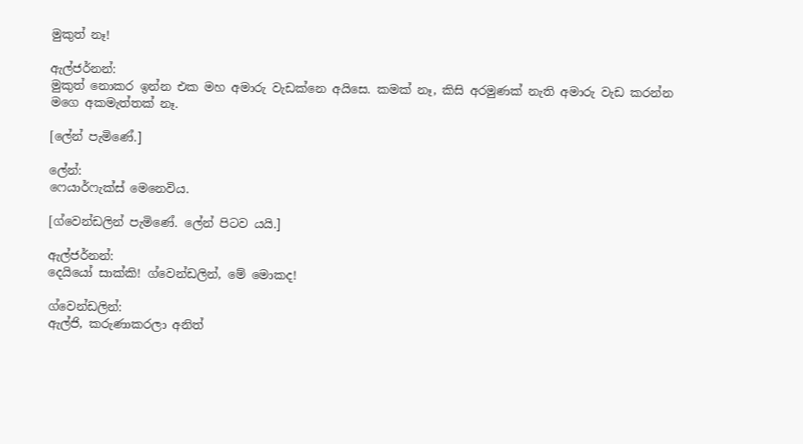මුකුත් නෑ!

ඇල්ජර්නන්:
මුකුත් නොකර ඉන්න එක මහ අමාරු වැඩක්නෙ අයිසෙ. කමක් නෑ, කිසි අරමුණක් නැති අමාරු වැඩ කරන්න මගෙ අකමැත්තක් නෑ.

[ලේන් පැමිණේ.]

ලේන්:
ෆෙයාර්ෆැක්ස් මෙනෙවිය.

[ග්වෙන්ඩලින් පැමිණේ. ලේන් පිටව යයි.]

ඇල්ජර්නන්:
දෙයියෝ සාක්කි! ග්වෙන්ඩලින්, මේ මොකද!

ග්වෙන්ඩලින්:
ඇල්ජි, කරුණාකරලා අනිත්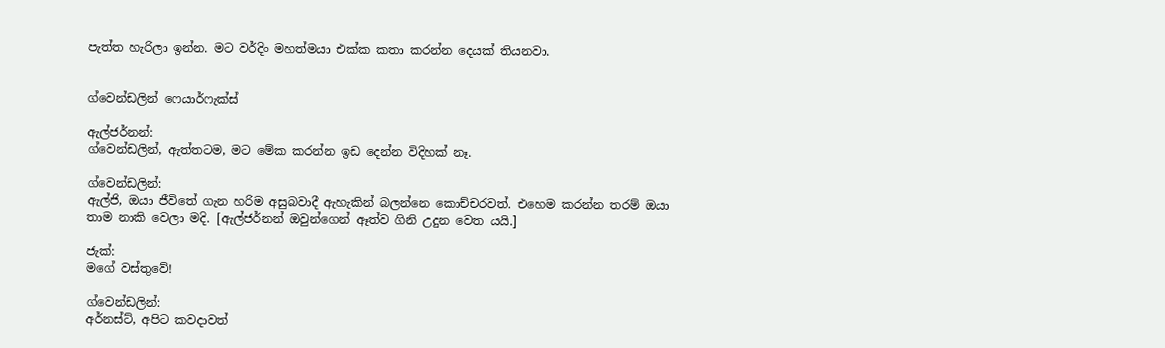පැත්ත හැරිලා ඉන්න. මට වර්දිං මහත්මයා එක්ක කතා කරන්න දෙයක් තියනවා.


ග්වෙන්ඩලින් ෆෙයාර්ෆැක්ස්

ඇල්ජර්නන්:
ග්වෙන්ඩලින්, ඇත්තටම, මට මේක කරන්න ඉඩ දෙන්න විදිහක් නෑ.

ග්වෙන්ඩලින්:
ඇල්ජි, ඔයා ජීවිතේ ගැන හරිම අසුබවාදී ඇහැකින් බලන්නෙ කොච්චරවත්. එහෙම කරන්න තරම් ඔයා තාම නාකි වෙලා මදි. [ඇල්ජර්නන් ඔවුන්ගෙන් ඈත්ව ගිනි උදුන වෙත යයි.]

ජැක්:
මගේ වස්තුවේ!

ග්වෙන්ඩලින්:
අර්නස්ට්, අපිට කවදාවත්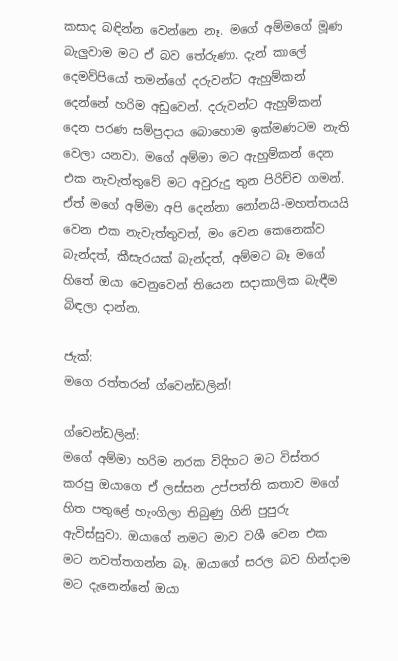කසාද බඳින්න වෙන්නෙ නෑ. මගේ අම්මගේ මූණ බැලුවාම මට ඒ බව තේරුණා. දැන් කාලේ දෙමව්පියෝ තමන්ගේ දරුවන්ට ඇහුම්කන් දෙන්නේ හරිම අඩුවෙන්. දරුවන්ට ඇහුම්කන් දෙන පරණ සම්ප්‍රදාය බොහොම ඉක්මණටම නැති වෙලා යනවා. මගේ අම්මා මට ඇහුම්කන් දෙන එක නැවැත්තුවේ මට අවුරුදු තුන පිරිච්ච ගමන්. ඒත් මගේ අම්මා අපි දෙන්නා නෝනයි-මහත්තයයි වෙන එක නැවැත්තුවත්, මං වෙන කෙනෙක්ව බැන්දත්, කීසැරයක් බැන්දත්, අම්මට බෑ මගේ හිතේ ඔයා වෙනුවෙන් තියෙන සදාකාලික බැඳීම බිඳලා දාන්න.

ජැක්:
මගෙ රත්තරන් ග්වෙන්ඩලින්!

ග්වෙන්ඩලින්:
මගේ අම්මා හරිම නරක විදිහට මට විස්තර කරපු ඔයාගෙ ඒ ලස්සන උප්පත්ති කතාව මගේ හිත පතුළේ හැංගිලා තිබුණු ගිනි පුපුරු ඇවිස්සුවා. ඔයාගේ නමට මාව වශී වෙන එක මට නවත්තගන්න බෑ. ඔයාගේ සරල බව හින්දාම මට දැනෙන්නේ ඔයා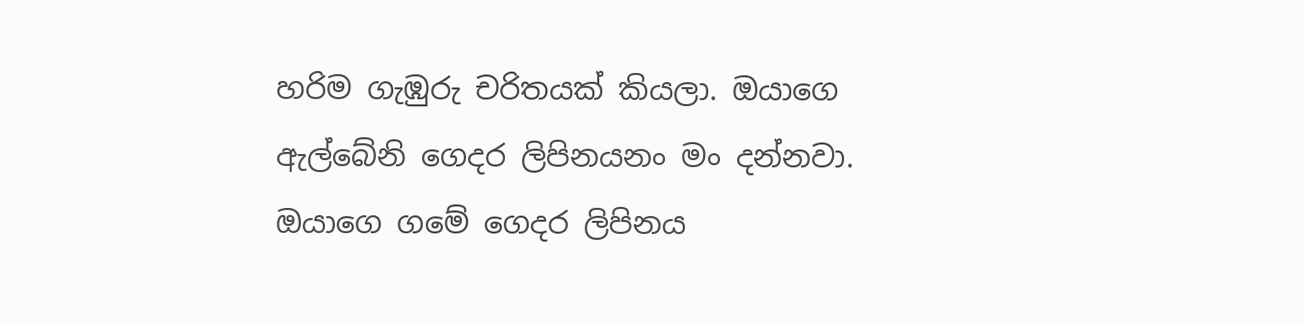හරිම ගැඹුරු චරිතයක් කියලා. ඔයාගෙ ඇල්බේනි ගෙදර ලිපිනයනං මං දන්නවා. ඔයාගෙ ගමේ ගෙදර ලිපිනය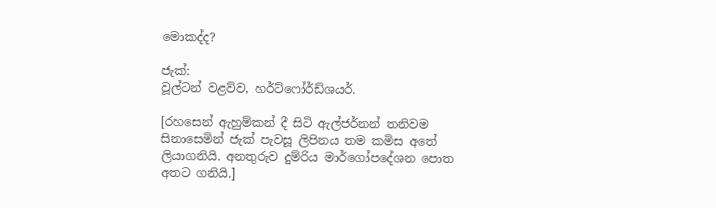මොකද්ද?

ජැක්:
වූල්ටන් වළව්ව, හර්ට්ෆෝර්ඩ්ශයර්.

[රහසෙන් ඇහුම්කන් දී සිටි ඇල්ජර්නන් තනිවම සිනාසෙමින් ජැක් පැවසූ ලිපිනය තම කමිස අතේ ලියාගනියි. අනතුරුව දුම්රිය මාර්ගෝපදේශන පොත අතට ගනියි.]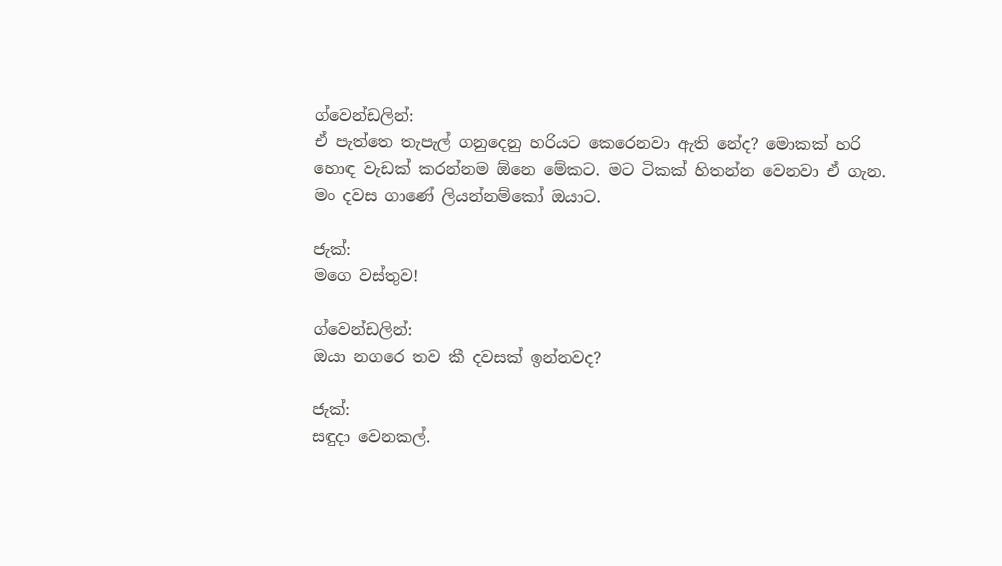ග්වෙන්ඩලින්:
ඒ පැත්තෙ තැපැල් ගනුදෙනු හරියට කෙරෙනවා ඇති නේද? මොකක් හරි හොඳ වැඩක් කරන්නම ඕනෙ මේකට. මට ටිකක් හිතන්න වෙනවා ඒ ගැන. මං දවස ගාණේ ලියන්නම්කෝ ඔයාට.

ජැක්:
මගෙ වස්තුව!

ග්වෙන්ඩලින්:
ඔයා නගරෙ තව කී දවසක් ඉන්නවද?

ජැක්:
සඳුදා වෙනකල්.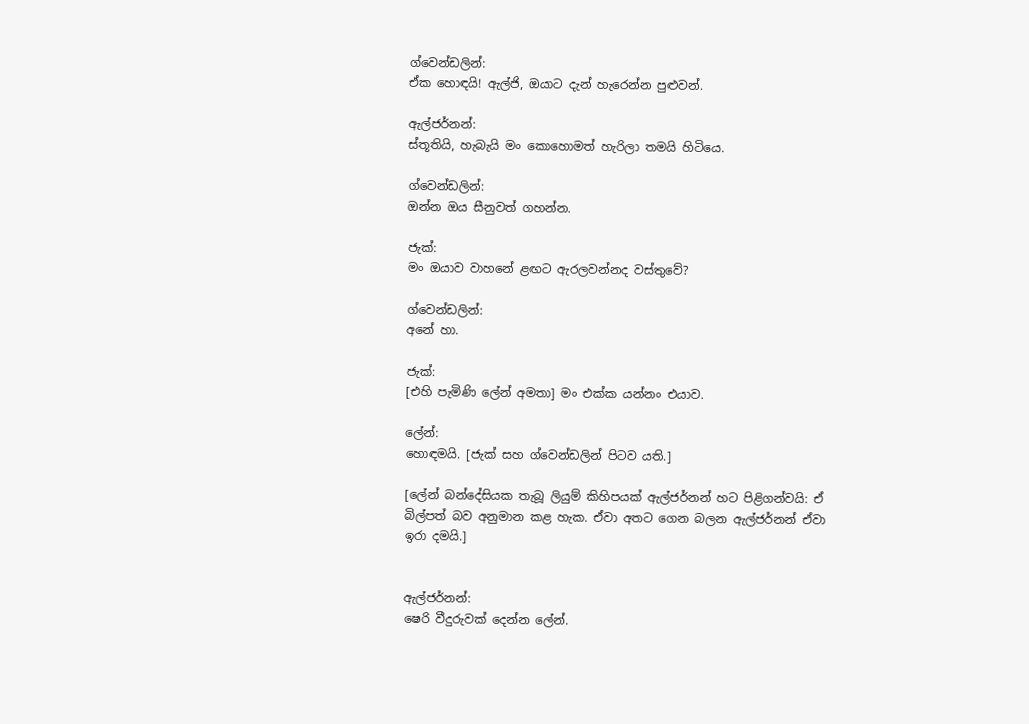ග්වෙන්ඩලින්:
ඒක හොඳයි! ඇල්ජි, ඔයාට දැන් හැරෙන්න පුළුවන්.

ඇල්ජර්නන්:
ස්තූතියි, හැබැයි මං කොහොමත් හැරිලා තමයි හිටියෙ.

ග්වෙන්ඩලින්:
ඔන්න ඔය සීනුවත් ගහන්න.

ජැක්:
මං ඔයාව වාහනේ ළඟට ඇරලවන්නද වස්තුවේ?

ග්වෙන්ඩලින්:
අනේ හා.

ජැක්:
[එහි පැමිණි ලේන් අමතා] මං එක්ක යන්නං එයාව.

ලේන්:
හොඳමයි. [ජැක් සහ ග්වෙන්ඩලින් පිටව යති.]

[ලේන් බන්දේසියක තැබූ ලියුම් කිහිපයක් ඇල්ජර්නන් හට පිළිගන්වයි: ඒ බිල්පත් බව අනුමාන කළ හැක. ඒවා අතට ගෙන බලන ඇල්ජර්නන් ඒවා ඉරා දමයි.]


ඇල්ජර්නන්:
ෂෙරි වීදුරුවක් දෙන්න ලේන්.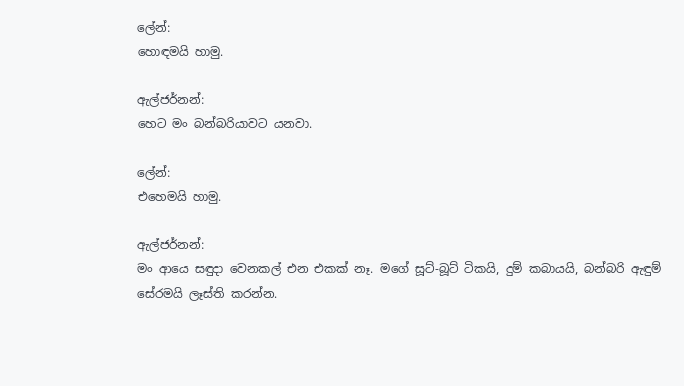ලේන්:
හොඳමයි හාමු.

ඇල්ජර්නන්:
හෙට මං බන්බරියාවට යනවා.

ලේන්:
එහෙමයි හාමු.

ඇල්ජර්නන්:
මං ආයෙ සඳුදා වෙනකල් එන එකක් නෑ. මගේ සූට්-බූට් ටිකයි, දුම් කබායයි, බන්බරි ඇඳුම් සේරමයි ලෑස්ති කරන්න.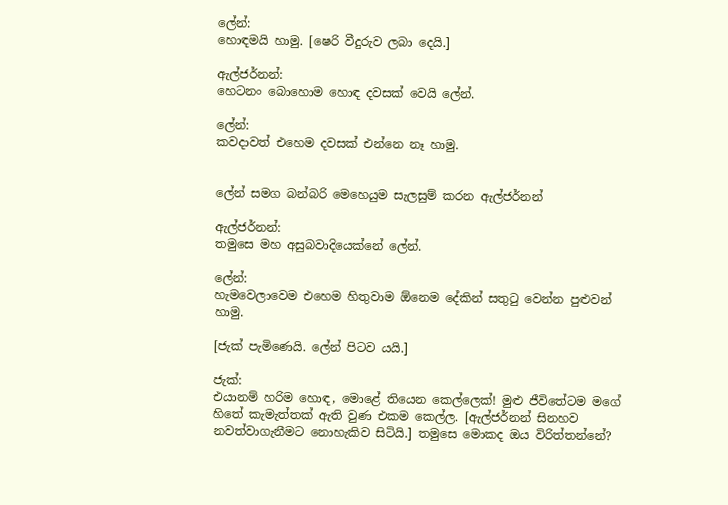ලේන්:
හොඳමයි හාමු. [ෂෙරි වීදුරුව ලබා දෙයි.]

ඇල්ජර්නන්:
හෙටනං බොහොම හොඳ දවසක් වෙයි ලේන්.

ලේන්:
කවදාවත් එහෙම දවසක් එන්නෙ නෑ හාමු.


ලේන් සමග බන්බරි මෙහෙයුම සැලසුම් කරන ඇල්ජර්නන්

ඇල්ජර්නන්:
තමුසෙ මහ අසුබවාදියෙක්නේ ලේන්.

ලේන්:
හැමවෙලාවෙම එහෙම හිතුවාම ඕනෙම දේකින් සතුටු වෙන්න පුළුවන් හාමු.

[ජැක් පැමිණෙයි. ලේන් පිටව යයි.]

ජැක්:
එයානම් හරිම හොඳ, මොළේ තියෙන කෙල්ලෙක්! මුළු ජීවිතේටම මගේ හිතේ කැමැත්තක් ඇති වුණ එකම කෙල්ල. [ඇල්ජර්නන් සිනහව නවත්වාගැනීමට නොහැකිව සිටියි.] තමුසෙ මොකද ඔය විරිත්තන්නේ?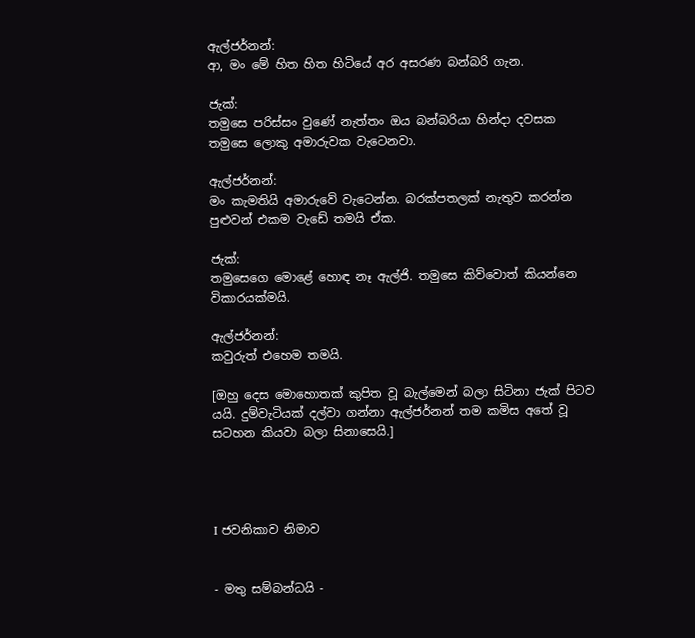ඇල්ජර්නන්:
ආ, මං මේ හිත හිත හිටියේ අර අසරණ බන්බරි ගැන.

ජැක්:
තමුසෙ පරිස්සං වුණේ නැත්තං ඔය බන්බරියා හින්දා දවසක තමුසෙ ලොකු අමාරුවක වැටෙනවා.

ඇල්ජර්නන්:
මං කැමතියි අමාරුවේ වැටෙන්න. බරක්පතලක් නැතුව කරන්න පුළුවන් එකම වැඩේ තමයි ඒක.

ජැක්:
තමුසෙගෙ මොළේ හොඳ නෑ ඇල්ජි. තමුසෙ කිව්වොත් කියන්නෙ විකාරයක්මයි.

ඇල්ජර්නන්:
කවුරුත් එහෙම තමයි.

[ඔහු දෙස මොහොතක් කුපිත වූ බැල්මෙන් බලා සිටිනා ජැක් පිටව යයි. දුම්වැටියක් දල්වා ගන්නා ඇල්ජර්නන් තම කමිස අතේ වූ සටහන කියවා බලා සිනාසෙයි.]




I ජවනිකාව නිමාව


- මතු සම්බන්ධයි -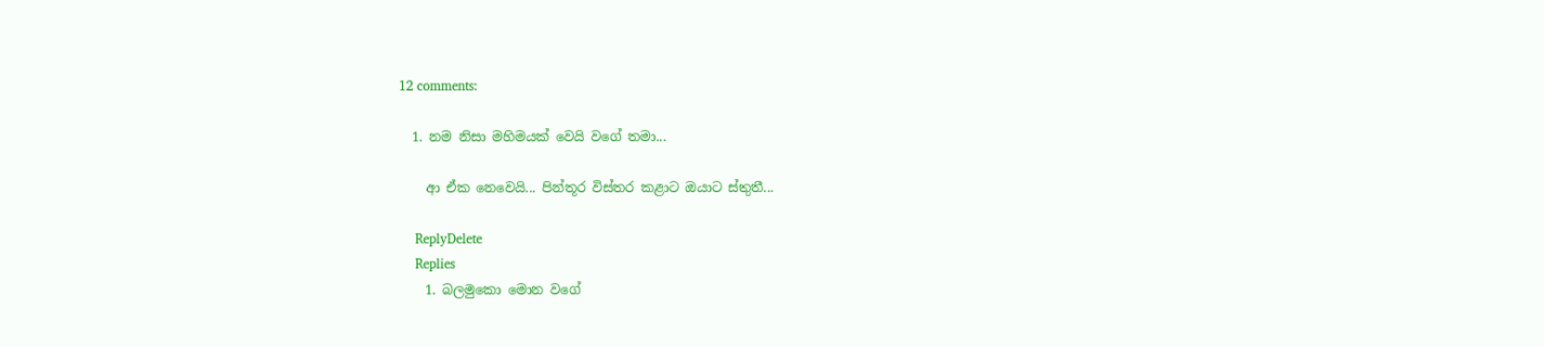12 comments:

  1. නම නිසා මහිමයක් වෙයි වගේ තමා...

    ආ ඒක නෙවෙයි... පින්තූර විස්තර කළාට ඔයාට ස්තුතී...

    ReplyDelete
    Replies
    1. බලමුකො මොන වගේ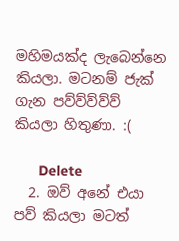මහිමයක්ද ලැබෙන්නෙ කියලා. මටනම් ජැක් ගැන පව්ව්ව්ව්ව් කියලා හිතුණා. :(

      Delete
  2. ඔව් අනේ එයා පව් කියලා මටත්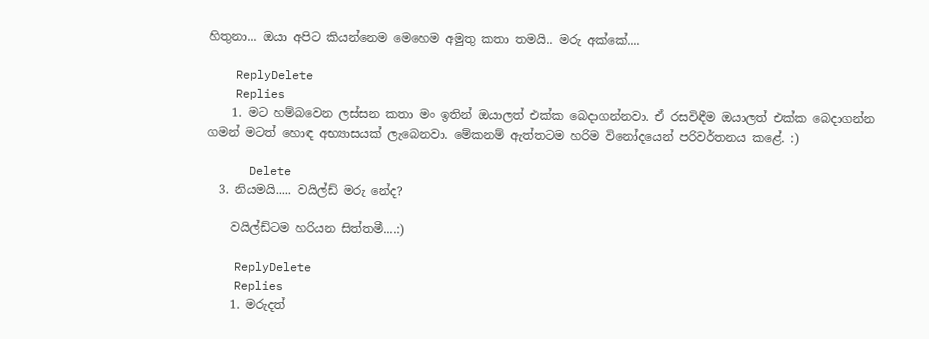හිතුනා... ඔයා අපිට කියන්නෙම මෙහෙම අමුතු කතා තමයි.. මරු අක්කේ....

    ReplyDelete
    Replies
    1. මට හම්බවෙන ලස්සන කතා මං ඉතින් ඔයාලත් එක්ක බෙදාගන්නවා. ඒ රසවිඳීම ඔයාලත් එක්ක බෙදාගන්න ගමන් මටත් හොඳ අභ්‍යාසයක් ලැබෙනවා. මේකනම් ඇත්තටම හරිම විනෝදයෙන් පරිවර්තනය කළේ. :)

      Delete
  3. නියමයි..... වයිල්ඩ් මරු නේද?

    වයිල්ඩ්ටම හරියන සිත්තමී....:)

    ReplyDelete
    Replies
    1. මරුදත්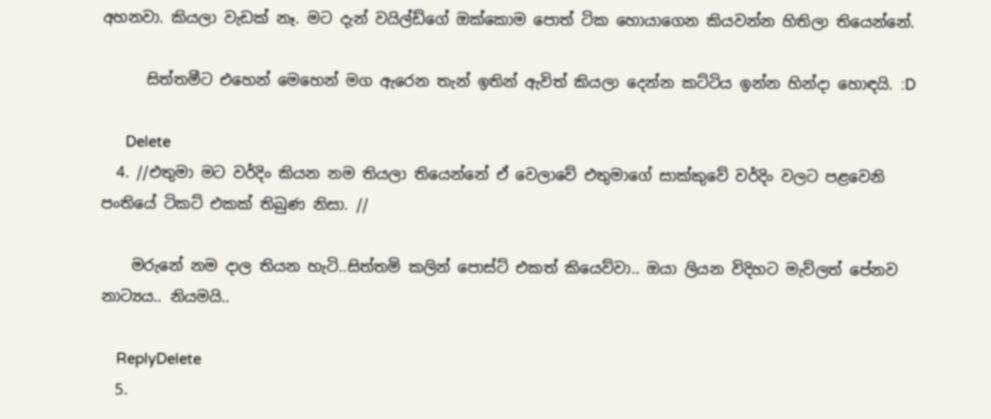අහනවා. කියලා වැඩක් නෑ. මට දැන් වයිල්ඩ්ගේ ඔක්කොම පොත් ටික හොයාගෙන කියවන්න හිතිලා තියෙන්නේ.

      සිත්තමීට එහෙන් මෙහෙන් මග ඇරෙන තැන් ඉතින් ඇවිත් කියලා දෙන්න කට්ටිය ඉන්න හින්දා හොඳයි. :D

      Delete
  4. //එතුමා මට වර්දිං කියන නම තියලා තියෙන්නේ ඒ වෙලාවේ එතුමාගේ සාක්කුවේ වර්දිං වලට පළවෙනි පංතියේ ටිකට් එකක් තිබුණ නිසා. //

    මරුනේ නම දාල තියන හැටි..සිත්තමි කලින් පොස්ට් එකත් කියෙව්වා.. ඔයා ලියන විදිහට මැව්ලත් පේනව නාට්‍යය.. නියමයි..

    ReplyDelete
  5.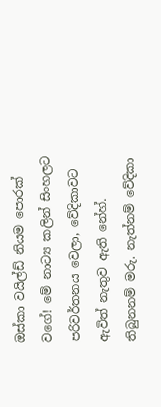ඔස්කා වයිල්ඩ් නියම පොරක් වගේ! මේ නාට්‍ය කලින් සිංහලට පරිවර්තනය වෙලා, වේදිකාවට ඇවිත් නැතුව ඇති නේහ්. තිබුනනම් මරු. නැත්නම් වේදිකා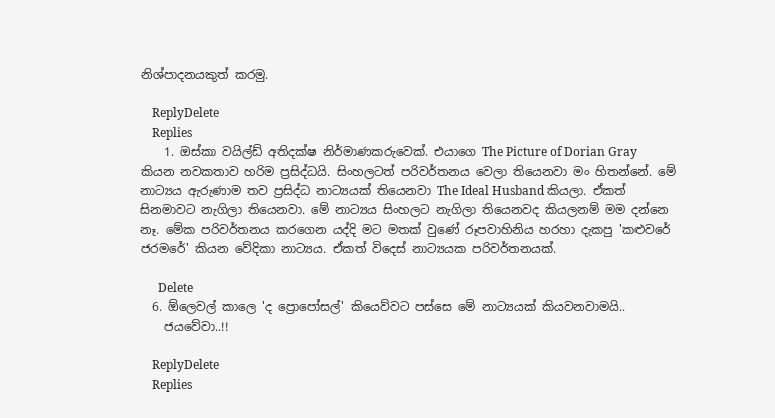නිශ්පාදනයකුත් කරමු.

    ReplyDelete
    Replies
    1. ඔස්කා වයිල්ඩ් අතිදක්ෂ නිර්මාණකරුවෙක්. එයාගෙ The Picture of Dorian Gray කියන නවකතාව හරිම ප්‍රසිද්ධයි. සිංහලටත් පරිවර්තනය වෙලා තියෙනවා මං හිතන්නේ. මේ නාට්‍යය ඇරුණාම තව ප්‍රසිද්ධ නාට්‍යයක් තියෙනවා The Ideal Husband කියලා. ඒකත් සිනමාවට නැගිලා තියෙනවා. මේ නාට්‍යය සිංහලට නැගිලා තියෙනවද කියලනම් මම දන්නෙ නෑ. මේක පරිවර්තනය කරගෙන යද්දි මට මතක් වුණේ රූපවාහිනිය හරහා දැකපු 'කළුවරේ ජරමරේ' කියන වේදිකා නාට්‍යය. ඒකත් විදෙස් නාට්‍යයක පරිවර්තනයක්.

      Delete
  6. ඕලෙවල් කාලෙ 'ද ප්‍රොපෝසල්' කියෙව්වට පස්සෙ මේ නාට්‍යයක් කියවනවාමයි..
    ජයවේවා..!!

    ReplyDelete
    Replies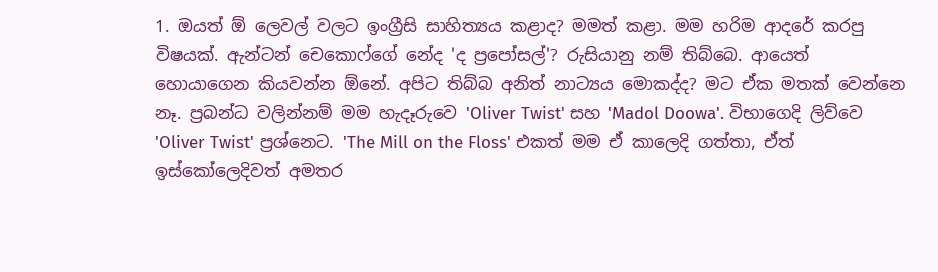1. ඔයත් ඕ ලෙවල් වලට ඉංග්‍රීසි සාහිත්‍යය කළාද? මමත් කළා. මම හරිම ආදරේ කරපු විෂයක්. ඇන්ටන් චෙකොෆ්ගේ නේද 'ද ප්‍රපෝසල්'? රුසියානු නම් තිබ්බෙ. ආයෙත් හොයාගෙන කියවන්න ඕනේ. අපිට තිබ්බ අනිත් නාට්‍යය මොකද්ද? මට ඒක මතක් වෙන්නෙ නෑ. ප්‍රබන්ධ වලින්නම් මම හැදෑරුවෙ 'Oliver Twist' සහ 'Madol Doowa'. විභාගෙදි ලිව්වෙ 'Oliver Twist' ප්‍රශ්නෙට. 'The Mill on the Floss' එකත් මම ඒ කාලෙදි ගත්තා, ඒත් ඉස්කෝලෙදිවත් අමතර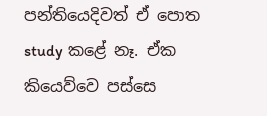පන්තියෙදිවත් ඒ පොත study කළේ නෑ. ඒක කියෙව්වෙ පස්සෙ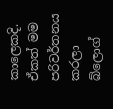කාලෙකදි. ඒකත් මම පරිවර්තනය කරලා බ්ලොග්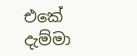එකේ දැම්මා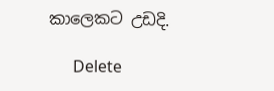කාලෙකට උඩදි.

      Delete